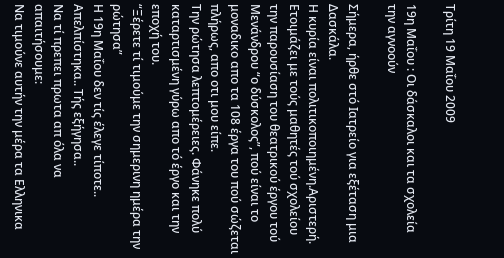Τρίτη 19 Μαΐου 2009

19η Μαΐου : Οι δάσκαλοι και τα σχολεία την αγνοούν

Σήμερα, ήρθε στό Ιατρείο για εξέταση μια Δασκάλα.
Η κυρία είναι πολιτικοποιημένη.Αριστερή.
Ετοιμάζει με τούς μαθητές τού σχολείου την παρουσίαση του θεατρικού έργου τού Μενάνδρου “ο δύσκολος”, πού είναι το μοναδικο απο τα 108 έργα του πού σώζεται πλήρως, απο οτι μου είπε.
Την ρώτησα λεπτομέρειες. Φάνηκε πολύ καταρτισμένη γύρω απο τό έργο και την εποχή του.
“Ξέρετε τί τιμούμε την σημερινη ημέρα την ρώτησα”
Η 19η Μαΐου δεν τίς έλεγε τίποτε..
Απελπίστηκα.. Τής εξήγησα..
Να τί πρεπει πρωτα απ όλα να απαιτήσουμε:
Να τιμούνε αυτήν την μέρα τα Ελληνικα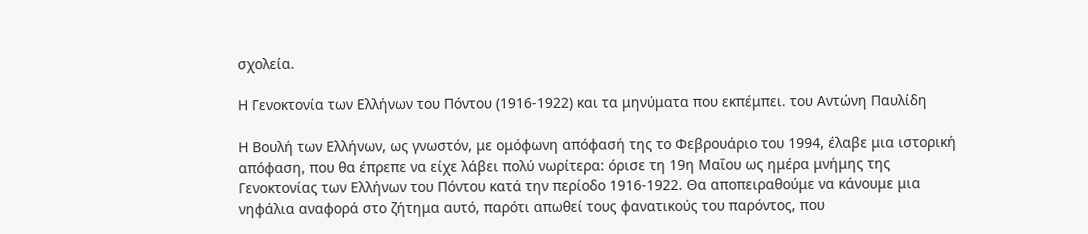σχολεία.

Η Γενοκτονία των Ελλήνων του Πόντου (1916-1922) και τα μηνύματα που εκπέμπει. του Αντώνη Παυλίδη

Η Βουλή των Ελλήνων, ως γνωστόν, με ομόφωνη απόφασή της το Φεβρουάριο του 1994, έλαβε μια ιστορική απόφαση, που θα έπρεπε να είχε λάβει πολύ νωρίτερα: όρισε τη 19η Μαΐου ως ημέρα μνήμης της Γενοκτονίας των Ελλήνων του Πόντου κατά την περίοδο 1916-1922. Θα αποπειραθούμε να κάνουμε μια νηφάλια αναφορά στο ζήτημα αυτό, παρότι απωθεί τους φανατικούς του παρόντος, που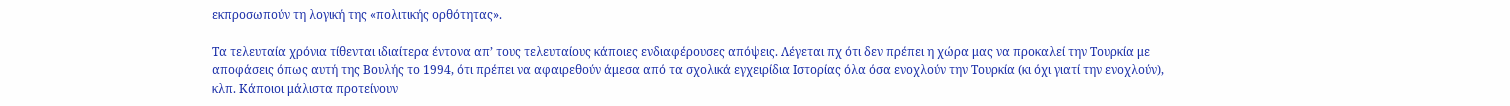εκπροσωπούν τη λογική της «πολιτικής ορθότητας».

Τα τελευταία χρόνια τίθενται ιδιαίτερα έντονα απ’ τους τελευταίους κάποιες ενδιαφέρουσες απόψεις. Λέγεται πχ ότι δεν πρέπει η χώρα μας να προκαλεί την Τουρκία με αποφάσεις όπως αυτή της Βουλής το 1994, ότι πρέπει να αφαιρεθούν άμεσα από τα σχολικά εγχειρίδια Ιστορίας όλα όσα ενοχλούν την Τουρκία (κι όχι γιατί την ενοχλούν), κλπ. Κάποιοι μάλιστα προτείνουν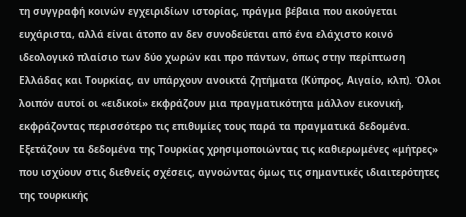τη συγγραφή κοινών εγχειριδίων ιστορίας, πράγμα βέβαια που ακούγεται ευχάριστα, αλλά είναι άτοπο αν δεν συνοδεύεται από ένα ελάχιστο κοινό ιδεολογικό πλαίσιο των δύο χωρών και προ πάντων, όπως στην περίπτωση Ελλάδας και Τουρκίας, αν υπάρχουν ανοικτά ζητήματα (Κύπρος, Αιγαίο, κλπ). Όλοι λοιπόν αυτοί οι «ειδικοί» εκφράζουν μια πραγματικότητα μάλλον εικονική, εκφράζοντας περισσότερο τις επιθυμίες τους παρά τα πραγματικά δεδομένα. Εξετάζουν τα δεδομένα της Τουρκίας χρησιμοποιώντας τις καθιερωμένες «μήτρες» που ισχύουν στις διεθνείς σχέσεις, αγνοώντας όμως τις σημαντικές ιδιαιτερότητες της τουρκικής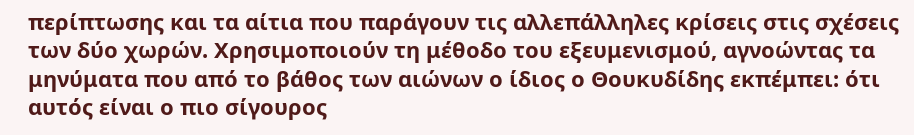περίπτωσης και τα αίτια που παράγουν τις αλλεπάλληλες κρίσεις στις σχέσεις των δύο χωρών. Χρησιμοποιούν τη μέθοδο του εξευμενισμού, αγνοώντας τα μηνύματα που από το βάθος των αιώνων ο ίδιος ο Θουκυδίδης εκπέμπει: ότι αυτός είναι ο πιο σίγουρος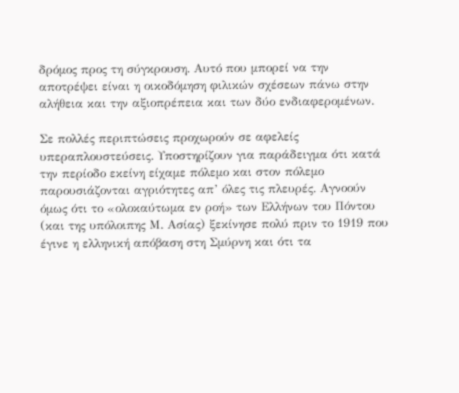δρόμος προς τη σύγκρουση. Αυτό που μπορεί να την αποτρέψει είναι η οικοδόμηση φιλικών σχέσεων πάνω στην αλήθεια και την αξιοπρέπεια και των δύο ενδιαφερομένων.

Σε πολλές περιπτώσεις προχωρούν σε αφελείς υπεραπλουστεύσεις. Υποστηρίζουν για παράδειγμα ότι κατά την περίοδο εκείνη είχαμε πόλεμο και στον πόλεμο παρουσιάζονται αγριότητες απ’ όλες τις πλευρές. Αγνοούν όμως ότι το «ολοκαύτωμα εν ροή» των Ελλήνων του Πόντου (και της υπόλοιπης Μ. Ασίας) ξεκίνησε πολύ πριν το 1919 που έγινε η ελληνική απόβαση στη Σμύρνη και ότι τα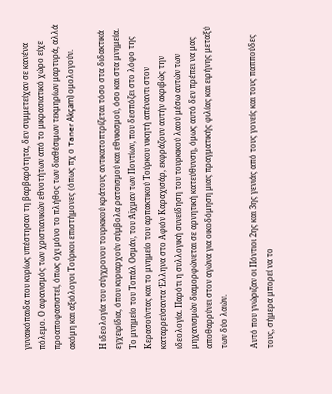γυναικόπαιδα που κυρίως υπέστησαν τη βαρβαρότητα, δεν συμμετείχαν σε κανένα πόλεμο. Ο αφανισμός των χριστιανικών εθνοτήτων από το μικρασιατικό χώρο είχε προαποφασιστεί, όπως όχι μόνο το πλήθος των διαθέσιμων τεκμηρίων μαρτυρά, αλλά ακόμη και αξιόλογοι Τούρκοι επιστήμονες (όπως πχ ο Taner Akçam) ομολογούν.

Η ιδεολογία του σύγχρονου τουρκικού κράτους αντικατοπτρίζεται τόσο στα διδακτικά εγχειρίδια, όπου κυριαρχούν σύμβολα ρατσισμού και εθνικισμού, όσο και στα μνημεία. Το μνημείο του Τοπάλ Οσμάν, του Άϊχμαν των Ποντίων, που δεσπόζει στο λόφο της Κερασούντας και το μνημείο του αρπακτικού Τούρκου νικητή απέναντι στον καταρρεύσαντα Έλληνα στο Αφιόν Καραχισάρ, εκφράζουν αυτήν ακριβώς την ιδεολογία. Παρότι η συλλογική συνείδηση του τουρκικού λαού μέσω αυτών των μηχανισμών διαμορφώνεται σε αρνητική κατεύθυνση, όμως αυτό δεν πρέπει να μας αποθαρρύνει στον αγώνα για οικοδόμηση μιας πραγματικής φιλίας και ειρήνης μεταξύ των δύο λαών.

Αυτό που γνώριζαν οι Πόντιοι 2ης και 3ης γενιάς από τους γονείς και τους παππούδες τους, σήμερα μπορεί να το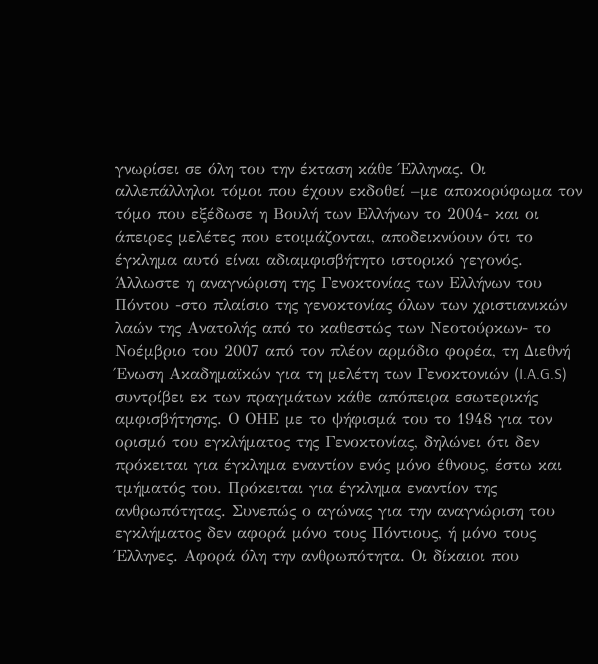γνωρίσει σε όλη του την έκταση κάθε Έλληνας. Οι αλλεπάλληλοι τόμοι που έχουν εκδοθεί –με αποκορύφωμα τον τόμο που εξέδωσε η Βουλή των Ελλήνων το 2004- και οι άπειρες μελέτες που ετοιμάζονται, αποδεικνύουν ότι το έγκλημα αυτό είναι αδιαμφισβήτητο ιστορικό γεγονός. Άλλωστε η αναγνώριση της Γενοκτονίας των Ελλήνων του Πόντου -στο πλαίσιο της γενοκτονίας όλων των χριστιανικών λαών της Ανατολής από το καθεστώς των Νεοτούρκων- το Νοέμβριο του 2007 από τον πλέον αρμόδιο φορέα, τη Διεθνή Ένωση Ακαδημαϊκών για τη μελέτη των Γενοκτονιών (I.A.G.S) συντρίβει εκ των πραγμάτων κάθε απόπειρα εσωτερικής αμφισβήτησης. Ο ΟΗΕ με το ψήφισμά του το 1948 για τον ορισμό του εγκλήματος της Γενοκτονίας, δηλώνει ότι δεν πρόκειται για έγκλημα εναντίον ενός μόνο έθνους, έστω και τμήματός του. Πρόκειται για έγκλημα εναντίον της ανθρωπότητας. Συνεπώς ο αγώνας για την αναγνώριση του εγκλήματος δεν αφορά μόνο τους Πόντιους, ή μόνο τους Έλληνες. Αφορά όλη την ανθρωπότητα. Οι δίκαιοι που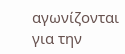αγωνίζονται για την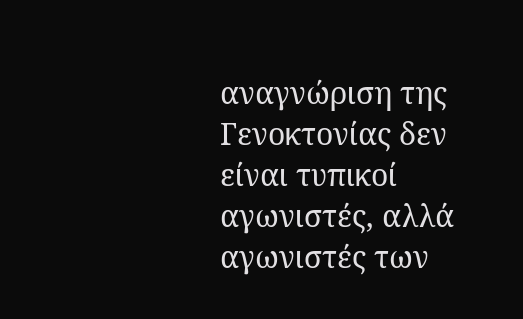αναγνώριση της Γενοκτονίας δεν είναι τυπικοί αγωνιστές, αλλά αγωνιστές των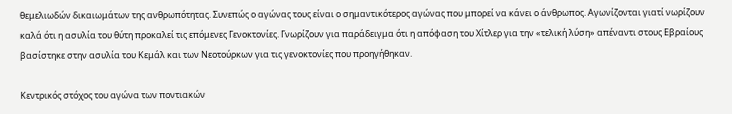θεμελιωδών δικαιωμάτων της ανθρωπότητας. Συνεπώς ο αγώνας τους είναι ο σημαντικότερος αγώνας που μπορεί να κάνει ο άνθρωπος. Αγωνίζονται γιατί νωρίζουν καλά ότι η ασυλία του θύτη προκαλεί τις επόμενες Γενοκτονίες. Γνωρίζουν για παράδειγμα ότι η απόφαση του Χίτλερ για την «τελική λύση» απέναντι στους Εβραίους βασίστηκε στην ασυλία του Κεμάλ και των Νεοτούρκων για τις γενοκτονίες που προηγήθηκαν.

Κεντρικός στόχος του αγώνα των ποντιακών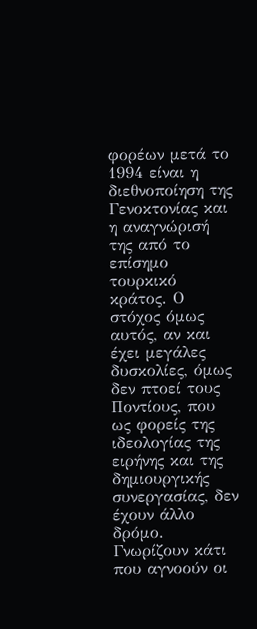φορέων μετά το 1994 είναι η διεθνοποίηση της Γενοκτονίας και η αναγνώρισή της από το επίσημο τουρκικό κράτος. Ο στόχος όμως αυτός, αν και έχει μεγάλες δυσκολίες, όμως δεν πτοεί τους Ποντίους, που ως φορείς της ιδεολογίας της ειρήνης και της δημιουργικής συνεργασίας, δεν έχουν άλλο δρόμο. Γνωρίζουν κάτι που αγνοούν οι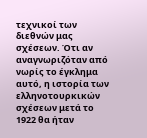τεχνικοί των διεθνών μας σχέσεων. Ότι αν αναγνωριζόταν από νωρίς το έγκλημα αυτό, η ιστορία των ελληνοτουρκικών σχέσεων μετά το 1922 θα ήταν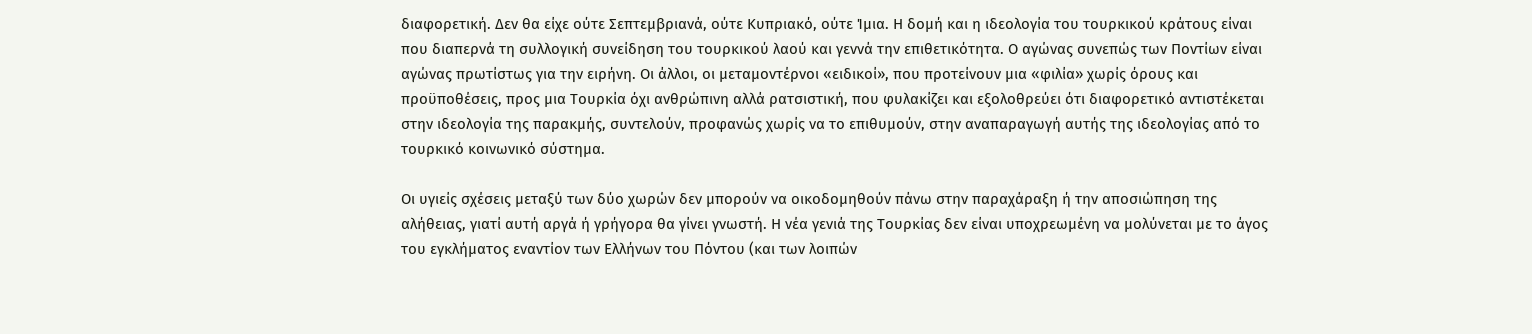διαφορετική. Δεν θα είχε ούτε Σεπτεμβριανά, ούτε Κυπριακό, ούτε Ίμια. Η δομή και η ιδεολογία του τουρκικού κράτους είναι που διαπερνά τη συλλογική συνείδηση του τουρκικού λαού και γεννά την επιθετικότητα. Ο αγώνας συνεπώς των Ποντίων είναι αγώνας πρωτίστως για την ειρήνη. Οι άλλοι, οι μεταμοντέρνοι «ειδικοί», που προτείνουν μια «φιλία» χωρίς όρους και προϋποθέσεις, προς μια Τουρκία όχι ανθρώπινη αλλά ρατσιστική, που φυλακίζει και εξολοθρεύει ότι διαφορετικό αντιστέκεται στην ιδεολογία της παρακμής, συντελούν, προφανώς χωρίς να το επιθυμούν, στην αναπαραγωγή αυτής της ιδεολογίας από το τουρκικό κοινωνικό σύστημα.

Οι υγιείς σχέσεις μεταξύ των δύο χωρών δεν μπορούν να οικοδομηθούν πάνω στην παραχάραξη ή την αποσιώπηση της αλήθειας, γιατί αυτή αργά ή γρήγορα θα γίνει γνωστή. Η νέα γενιά της Τουρκίας δεν είναι υποχρεωμένη να μολύνεται με το άγος του εγκλήματος εναντίον των Ελλήνων του Πόντου (και των λοιπών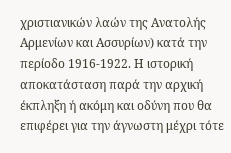χριστιανικών λαών της Ανατολής Αρμενίων και Ασσυρίων) κατά την περίοδο 1916-1922. Η ιστορική αποκατάσταση παρά την αρχική έκπληξη ή ακόμη και οδύνη που θα επιφέρει για την άγνωστη μέχρι τότε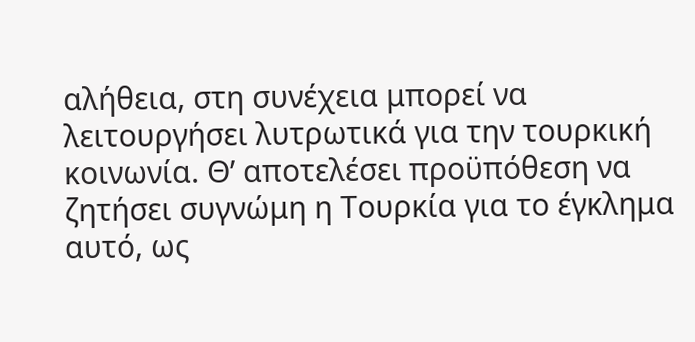αλήθεια, στη συνέχεια μπορεί να λειτουργήσει λυτρωτικά για την τουρκική κοινωνία. Θ’ αποτελέσει προϋπόθεση να ζητήσει συγνώμη η Τουρκία για το έγκλημα αυτό, ως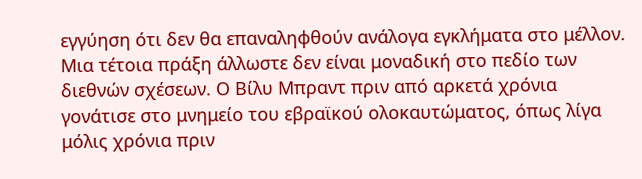εγγύηση ότι δεν θα επαναληφθούν ανάλογα εγκλήματα στο μέλλον. Μια τέτοια πράξη άλλωστε δεν είναι μοναδική στο πεδίο των διεθνών σχέσεων. Ο Βίλυ Μπραντ πριν από αρκετά χρόνια γονάτισε στο μνημείο του εβραϊκού ολοκαυτώματος, όπως λίγα μόλις χρόνια πριν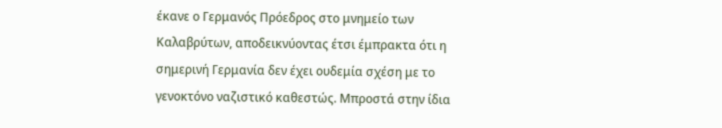έκανε ο Γερμανός Πρόεδρος στο μνημείο των Καλαβρύτων, αποδεικνύοντας έτσι έμπρακτα ότι η σημερινή Γερμανία δεν έχει ουδεμία σχέση με το γενοκτόνο ναζιστικό καθεστώς. Μπροστά στην ίδια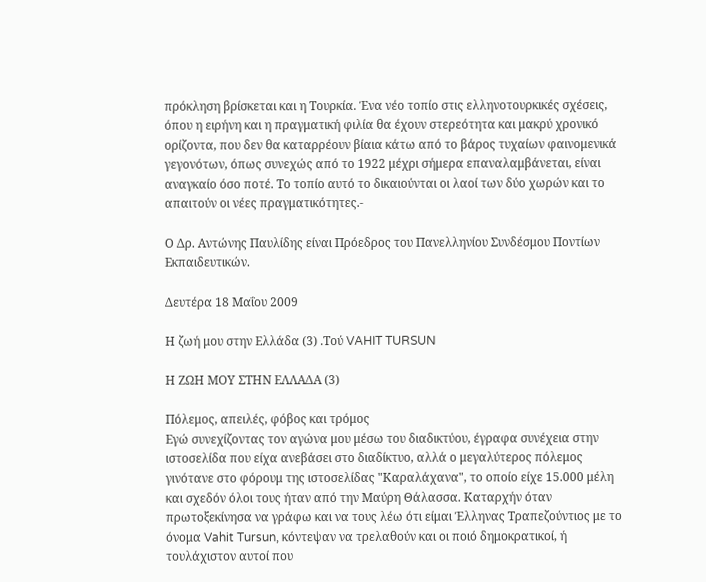πρόκληση βρίσκεται και η Τουρκία. Ένα νέο τοπίο στις ελληνοτουρκικές σχέσεις, όπου η ειρήνη και η πραγματική φιλία θα έχουν στερεότητα και μακρύ χρονικό ορίζοντα, που δεν θα καταρρέουν βίαια κάτω από το βάρος τυχαίων φαινομενικά γεγονότων, όπως συνεχώς από το 1922 μέχρι σήμερα επαναλαμβάνεται, είναι αναγκαίο όσο ποτέ. Το τοπίο αυτό το δικαιούνται οι λαοί των δύο χωρών και το απαιτούν οι νέες πραγματικότητες.-

Ο Δρ. Αντώνης Παυλίδης είναι Πρόεδρος του Πανελληνίου Συνδέσμου Ποντίων Εκπαιδευτικών.

Δευτέρα 18 Μαΐου 2009

Η ζωή μου στην Ελλάδα (3) .Τού VAHIT TURSUN

Η ΖΩΗ ΜΟΥ ΣΤΗΝ ΕΛΛΑΔΑ (3)

Πόλεμος, απειλές, φόβος και τρόμος
Εγώ συνεχίζοντας τον αγώνα μου μέσω του διαδικτύου, έγραφα συνέχεια στην ιστοσελίδα που είχα ανεβάσει στο διαδίκτυο, αλλά ο μεγαλύτερος πόλεμος γινότανε στο φόρουμ της ιστοσελίδας "Καραλάχανα", το οποίο είχε 15.000 μέλη και σχεδόν όλοι τους ήταν από την Μαύρη Θάλασσα. Καταρχήν όταν πρωτοξεκίνησα να γράφω και να τους λέω ότι είμαι Έλληνας Τραπεζούντιος με το όνομα Vahit Tursun, κόντεψαν να τρελαθούν και οι ποιό δημοκρατικοί, ή τουλάχιστον αυτοί που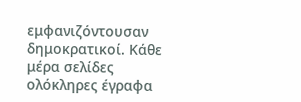εμφανιζόντουσαν δημοκρατικοί. Κάθε μέρα σελίδες ολόκληρες έγραφα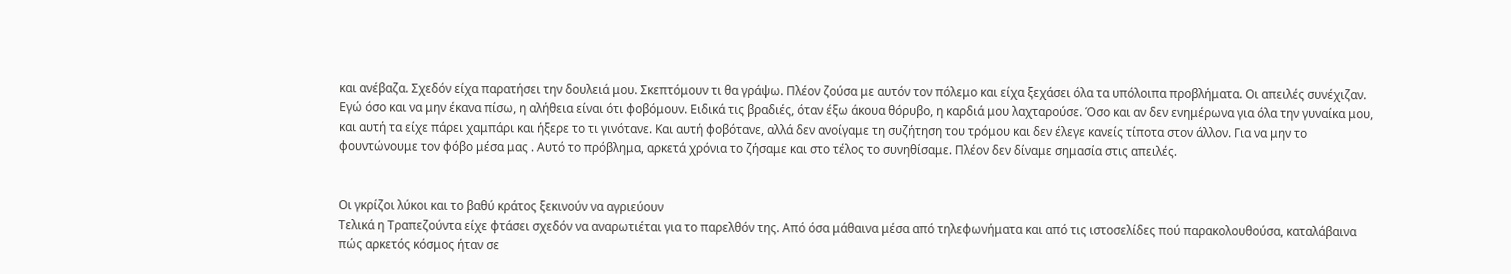και ανέβαζα. Σχεδόν είχα παρατήσει την δουλειά μου. Σκεπτόμουν τι θα γράψω. Πλέον ζούσα με αυτόν τον πόλεμο και είχα ξεχάσει όλα τα υπόλοιπα προβλήματα. Οι απειλές συνέχιζαν. Εγώ όσο και να μην έκανα πίσω, η αλήθεια είναι ότι φοβόμουν. Ειδικά τις βραδιές, όταν έξω άκουα θόρυβο, η καρδιά μου λαχταρούσε. Όσο και αν δεν ενημέρωνα για όλα την γυναίκα μου, και αυτή τα είχε πάρει χαμπάρι και ήξερε το τι γινότανε. Και αυτή φοβότανε, αλλά δεν ανοίγαμε τη συζήτηση του τρόμου και δεν έλεγε κανείς τίποτα στον άλλον. Για να μην το φουντώνουμε τον φόβο μέσα μας . Αυτό το πρόβλημα, αρκετά χρόνια το ζήσαμε και στο τέλος το συνηθίσαμε. Πλέον δεν δίναμε σημασία στις απειλές.


Οι γκρίζοι λύκοι και το βαθύ κράτος ξεκινούν να αγριεύουν
Τελικά η Τραπεζούντα είχε φτάσει σχεδόν να αναρωτιέται για το παρελθόν της. Από όσα μάθαινα μέσα από τηλεφωνήματα και από τις ιστοσελίδες πού παρακολουθούσα, καταλάβαινα πώς αρκετός κόσμος ήταν σε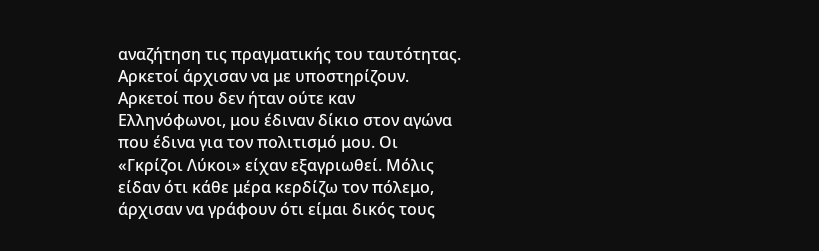αναζήτηση τις πραγματικής του ταυτότητας. Αρκετοί άρχισαν να με υποστηρίζουν. Αρκετοί που δεν ήταν ούτε καν Ελληνόφωνοι, μου έδιναν δίκιο στον αγώνα που έδινα για τον πολιτισμό μου. Οι «Γκρίζοι Λύκοι» είχαν εξαγριωθεί. Μόλις είδαν ότι κάθε μέρα κερδίζω τον πόλεμο, άρχισαν να γράφουν ότι είμαι δικός τους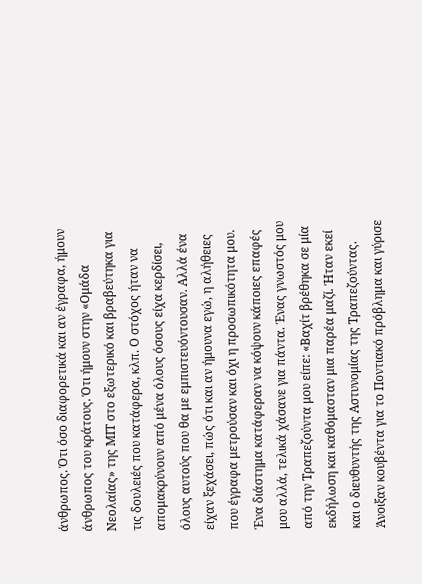άνθρωπος. Ότι όσο διαφορετικά και αν έγραφα, ήμουν άνθρωπος του κράτους. Ότι ήμουν στην «Ομάδα Νεολαίας» της ΜΙΤ στο εξωτερικό και βραβεύτηκα για τις δουλειές που κατάφερα, κλπ. Ο στόχος ήταν να απομακρύνουν από μένα όλους όσους είχα κερδίσει, όλους αυτούς που θα με εμπιστευόντουσαν. Αλλά ένα είχαν ξεχάσει, πώς ότι και αν ήμουνα εγώ, η αλήθειες που έγραφα μετρούσαν και όχι η προσωπικότητα μου. Ένα διάστημα κατάφεραν να κόψουν κάποιες επαφές μου αλλά, τελικά χάσανε για πάντα. Ένας γνωστός μου από την Τραπεζούντα μου είπε: «Βαχίτ βρέθηκα σε μία εκδήλωση και καθόμασταν μια παρέα μαζί. Ήταν εκεί και ο διευθυντής της Αστυνομίας της Τραπεζούντας. Άνοιξαν κουβέντα για το Ποντιακό πρόβλημα και γύρισε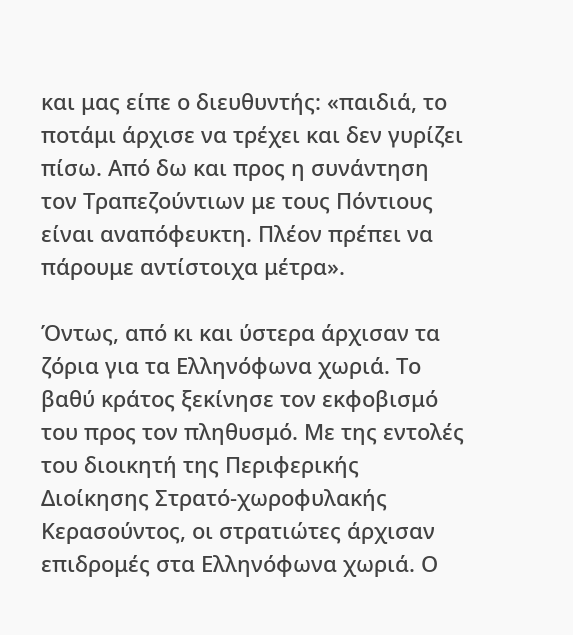και μας είπε ο διευθυντής: «παιδιά, το ποτάμι άρχισε να τρέχει και δεν γυρίζει πίσω. Από δω και προς η συνάντηση τον Τραπεζούντιων με τους Πόντιους είναι αναπόφευκτη. Πλέον πρέπει να πάρουμε αντίστοιχα μέτρα».

Όντως, από κι και ύστερα άρχισαν τα ζόρια για τα Ελληνόφωνα χωριά. Το βαθύ κράτος ξεκίνησε τον εκφοβισμό του προς τον πληθυσμό. Με της εντολές του διοικητή της Περιφερικής Διοίκησης Στρατό-χωροφυλακής Κερασούντος, οι στρατιώτες άρχισαν επιδρομές στα Ελληνόφωνα χωριά. Ο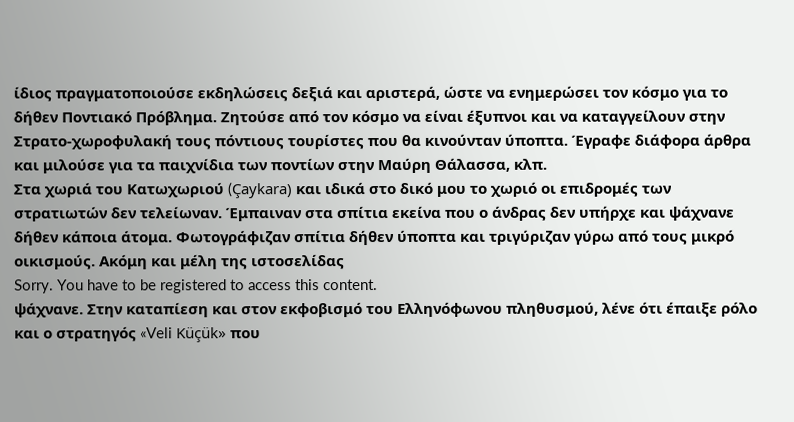ίδιος πραγματοποιούσε εκδηλώσεις δεξιά και αριστερά, ώστε να ενημερώσει τον κόσμο για το δήθεν Ποντιακό Πρόβλημα. Ζητούσε από τον κόσμο να είναι έξυπνοι και να καταγγείλουν στην Στρατο-χωροφυλακή τους πόντιους τουρίστες που θα κινούνταν ύποπτα. Έγραφε διάφορα άρθρα και μιλούσε για τα παιχνίδια των ποντίων στην Μαύρη Θάλασσα, κλπ.
Στα χωριά του Κατωχωριού (Çaykara) και ιδικά στο δικό μου το χωριό οι επιδρομές των στρατιωτών δεν τελείωναν. Έμπαιναν στα σπίτια εκείνα που ο άνδρας δεν υπήρχε και ψάχνανε δήθεν κάποια άτομα. Φωτογράφιζαν σπίτια δήθεν ύποπτα και τριγύριζαν γύρω από τους μικρό οικισμούς. Ακόμη και μέλη της ιστοσελίδας
Sorry. You have to be registered to access this content.
ψάχνανε. Στην καταπίεση και στον εκφοβισμό του Ελληνόφωνου πληθυσμού, λένε ότι έπαιξε ρόλο και ο στρατηγός «Veli Küçük» που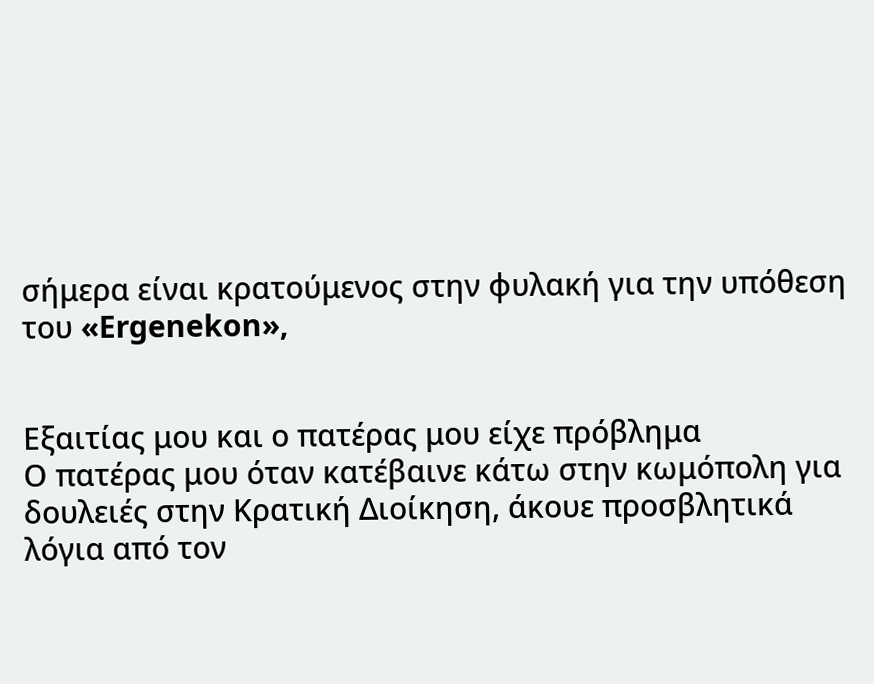σήμερα είναι κρατούμενος στην φυλακή για την υπόθεση του «Ergenekon»,


Εξαιτίας μου και ο πατέρας μου είχε πρόβλημα
Ο πατέρας μου όταν κατέβαινε κάτω στην κωμόπολη για δουλειές στην Κρατική Διοίκηση, άκουε προσβλητικά λόγια από τον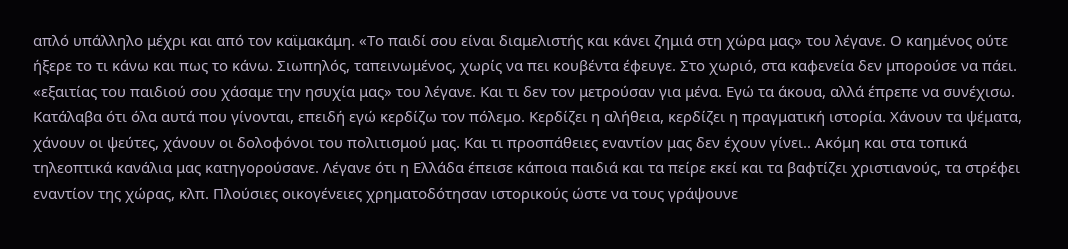απλό υπάλληλο μέχρι και από τον καϊμακάμη. «Το παιδί σου είναι διαμελιστής και κάνει ζημιά στη χώρα μας» του λέγανε. Ο καημένος ούτε ήξερε το τι κάνω και πως το κάνω. Σιωπηλός, ταπεινωμένος, χωρίς να πει κουβέντα έφευγε. Στο χωριό, στα καφενεία δεν μπορούσε να πάει. «εξαιτίας του παιδιού σου χάσαμε την ησυχία μας» του λέγανε. Και τι δεν τον μετρούσαν για μένα. Εγώ τα άκουα, αλλά έπρεπε να συνέχισω. Κατάλαβα ότι όλα αυτά που γίνονται, επειδή εγώ κερδίζω τον πόλεμο. Κερδίζει η αλήθεια, κερδίζει η πραγματική ιστορία. Χάνουν τα ψέματα, χάνουν οι ψεύτες, χάνουν οι δολοφόνοι του πολιτισμού μας. Και τι προσπάθειες εναντίον μας δεν έχουν γίνει.. Ακόμη και στα τοπικά τηλεοπτικά κανάλια μας κατηγορούσανε. Λέγανε ότι η Ελλάδα έπεισε κάποια παιδιά και τα πείρε εκεί και τα βαφτίζει χριστιανούς, τα στρέφει εναντίον της χώρας, κλπ. Πλούσιες οικογένειες χρηματοδότησαν ιστορικούς ώστε να τους γράψουνε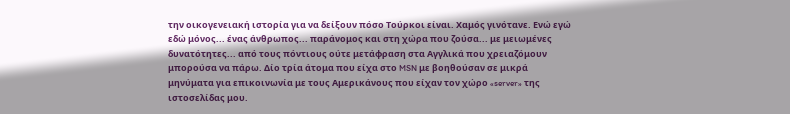την οικογενειακή ιστορία για να δείξουν πόσο Τούρκοι είναι. Χαμός γινότανε. Ενώ εγώ εδώ μόνος... ένας άνθρωπος... παράνομος και στη χώρα που ζούσα... με μειωμένες δυνατότητες... από τους πόντιους ούτε μετάφραση στα Αγγλικά που χρειαζόμουν μπορούσα να πάρω. Δίο τρία άτομα που είχα στο MSN με βοηθούσαν σε μικρά μηνύματα για επικοινωνία με τους Αμερικάνους που είχαν τον χώρο «server» της ιστοσελίδας μου.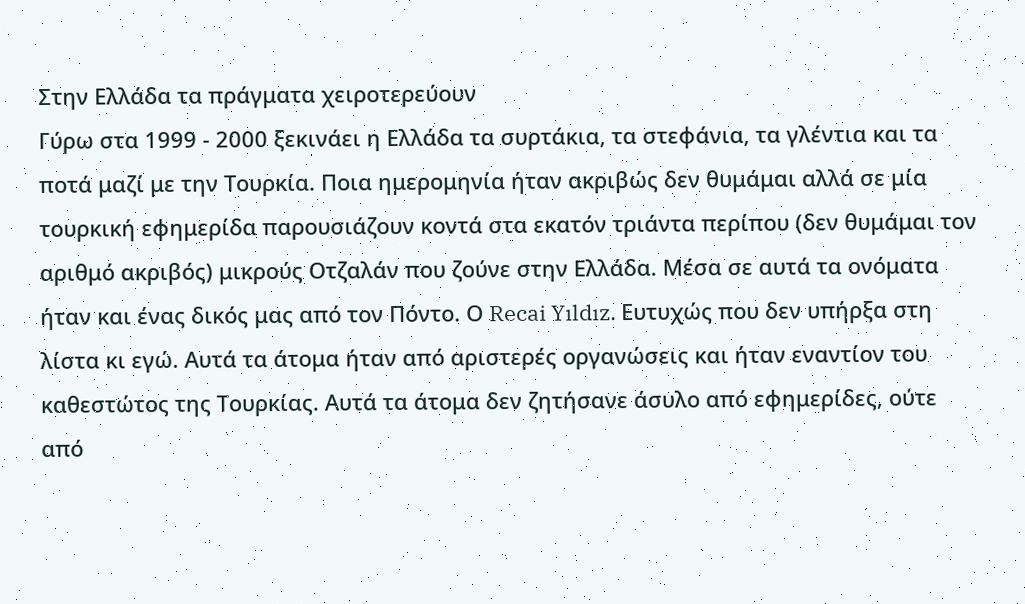Στην Ελλάδα τα πράγματα χειροτερεύουν
Γύρω στα 1999 - 2000 ξεκινάει η Ελλάδα τα συρτάκια, τα στεφάνια, τα γλέντια και τα ποτά μαζί με την Τουρκία. Ποια ημερομηνία ήταν ακριβώς δεν θυμάμαι αλλά σε μία τουρκική εφημερίδα παρουσιάζουν κοντά στα εκατόν τριάντα περίπου (δεν θυμάμαι τον αριθμό ακριβός) μικρούς Οτζαλάν που ζούνε στην Ελλάδα. Μέσα σε αυτά τα ονόματα ήταν και ένας δικός μας από τον Πόντο. Ο Recai Yıldız. Ευτυχώς που δεν υπήρξα στη λίστα κι εγώ. Αυτά τα άτομα ήταν από αριστερές οργανώσεις και ήταν εναντίον του καθεστώτος της Τουρκίας. Αυτά τα άτομα δεν ζητήσανε άσυλο από εφημερίδες, ούτε από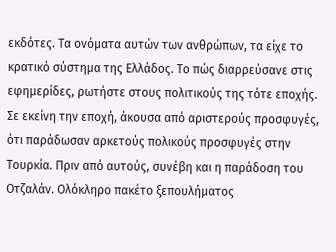εκδότες. Τα ονόματα αυτών των ανθρώπων, τα είχε το κρατικό σύστημα της Ελλάδος. Το πώς διαρρεύσανε στις εφημερίδες, ρωτήστε στους πολιτικούς της τότε εποχής. Σε εκείνη την εποχή, άκουσα από αριστερούς προσφυγές, ότι παράδωσαν αρκετούς πολικούς προσφυγές στην Τουρκία. Πριν από αυτούς, συνέβη και η παράδοση του Οτζαλάν. Ολόκληρο πακέτο ξεπουλήματος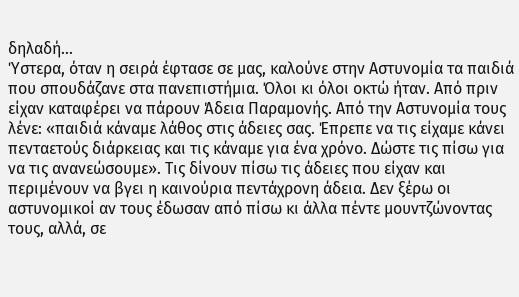δηλαδή...
Ύστερα, όταν η σειρά έφτασε σε μας, καλούνε στην Αστυνομία τα παιδιά που σπουδάζανε στα πανεπιστήμια. Όλοι κι όλοι οκτώ ήταν. Από πριν είχαν καταφέρει να πάρουν Άδεια Παραμονής. Από την Αστυνομία τους λένε: «παιδιά κάναμε λάθος στις άδειες σας. Έπρεπε να τις είχαμε κάνει πενταετούς διάρκειας και τις κάναμε για ένα χρόνο. Δώστε τις πίσω για να τις ανανεώσουμε». Τις δίνουν πίσω τις άδειες που είχαν και περιμένουν να βγει η καινούρια πεντάχρονη άδεια. Δεν ξέρω οι αστυνομικοί αν τους έδωσαν από πίσω κι άλλα πέντε μουντζώνοντας τους, αλλά, σε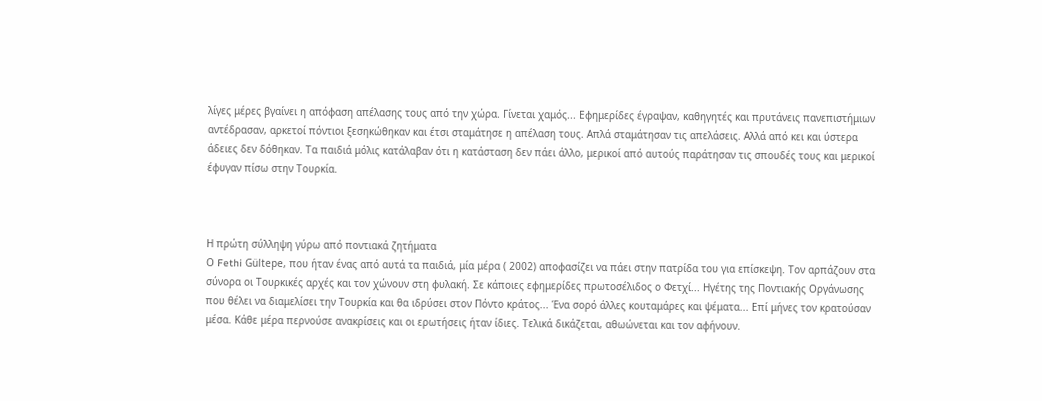λίγες μέρες βγαίνει η απόφαση απέλασης τους από την χώρα. Γίνεται χαμός... Εφημερίδες έγραψαν, καθηγητές και πρυτάνεις πανεπιστήμιων αντέδρασαν, αρκετοί πόντιοι ξεσηκώθηκαν και έτσι σταμάτησε η απέλαση τους. Απλά σταμάτησαν τις απελάσεις. Αλλά από κει και ύστερα άδειες δεν δόθηκαν. Τα παιδιά μόλις κατάλαβαν ότι η κατάσταση δεν πάει άλλο, μερικοί από αυτούς παράτησαν τις σπουδές τους και μερικοί έφυγαν πίσω στην Τουρκία.



Η πρώτη σύλληψη γύρω από ποντιακά ζητήματα
Ο Fethi Gültepe, που ήταν ένας από αυτά τα παιδιά, μία μέρα ( 2002) αποφασίζει να πάει στην πατρίδα του για επίσκεψη. Τον αρπάζουν στα σύνορα οι Τουρκικές αρχές και τον χώνουν στη φυλακή. Σε κάποιες εφημερίδες πρωτοσέλιδος ο Φετχί... Ηγέτης της Ποντιακής Οργάνωσης που θέλει να διαμελίσει την Τουρκία και θα ιδρύσει στον Πόντο κράτος... Ένα σορό άλλες κουταμάρες και ψέματα... Επί μήνες τον κρατούσαν μέσα. Κάθε μέρα περνούσε ανακρίσεις και οι ερωτήσεις ήταν ίδιες. Τελικά δικάζεται, αθωώνεται και τον αφήνουν.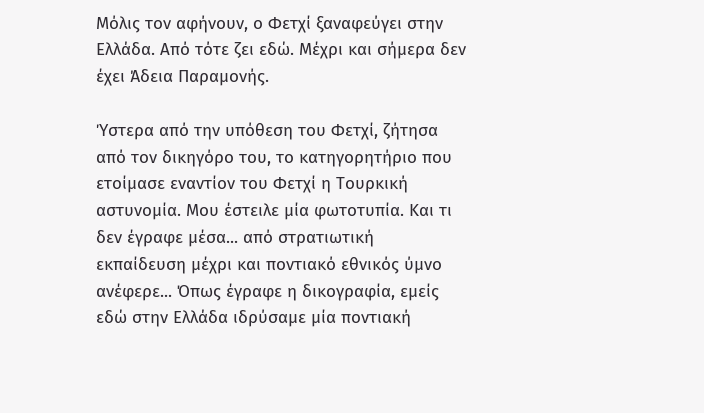Μόλις τον αφήνουν, ο Φετχί ξαναφεύγει στην Ελλάδα. Από τότε ζει εδώ. Μέχρι και σήμερα δεν έχει Άδεια Παραμονής.

Ύστερα από την υπόθεση του Φετχί, ζήτησα από τον δικηγόρο του, το κατηγορητήριο που ετοίμασε εναντίον του Φετχί η Τουρκική αστυνομία. Μου έστειλε μία φωτοτυπία. Και τι δεν έγραφε μέσα... από στρατιωτική εκπαίδευση μέχρι και ποντιακό εθνικός ύμνο ανέφερε... Όπως έγραφε η δικογραφία, εμείς εδώ στην Ελλάδα ιδρύσαμε μία ποντιακή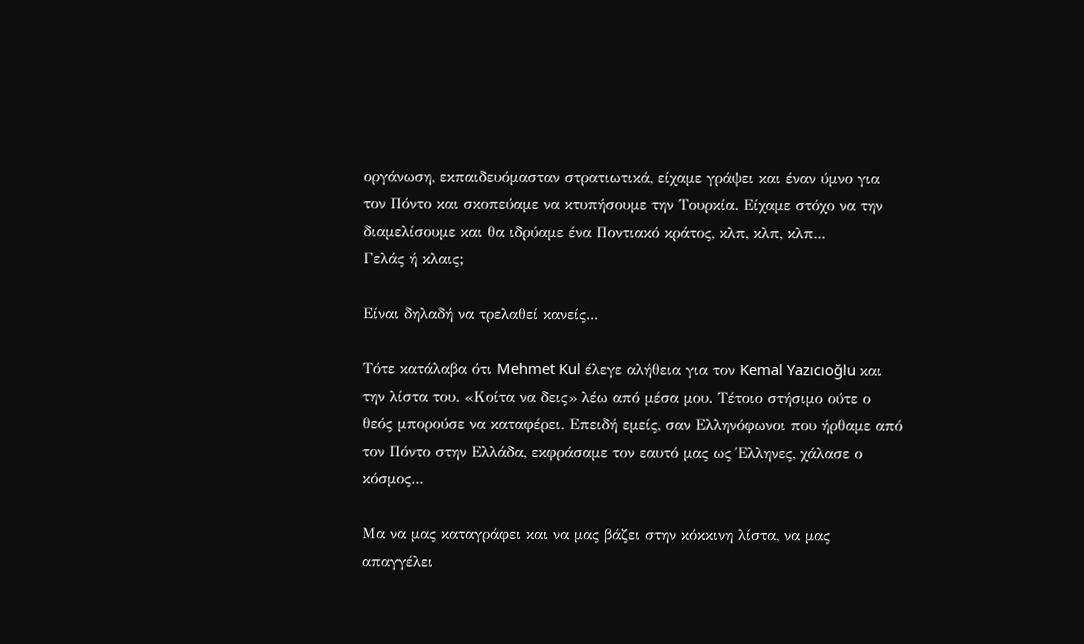οργάνωση, εκπαιδευόμασταν στρατιωτικά, είχαμε γράψει και έναν ύμνο για τον Πόντο και σκοπεύαμε να κτυπήσουμε την Τουρκία. Είχαμε στόχο να την διαμελίσουμε και θα ιδρύαμε ένα Ποντιακό κράτος, κλπ, κλπ, κλπ...
Γελάς ή κλαις;

Είναι δηλαδή να τρελαθεί κανείς...

Τότε κατάλαβα ότι Mehmet Kul έλεγε αλήθεια για τον Kemal Yazıcıoğlu και την λίστα του. «Κοίτα να δεις» λέω από μέσα μου. Τέτοιο στήσιμο ούτε ο θεός μπορούσε να καταφέρει. Επειδή εμείς, σαν Ελληνόφωνοι που ήρθαμε από τον Πόντο στην Ελλάδα, εκφράσαμε τον εαυτό μας ως Έλληνες, χάλασε ο κόσμος...

Μα να μας καταγράφει και να μας βάζει στην κόκκινη λίστα, να μας απαγγέλει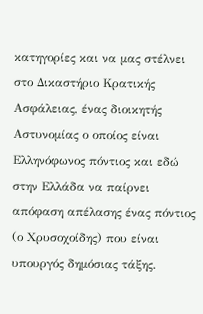κατηγορίες και να μας στέλνει στο Δικαστήριο Κρατικής Ασφάλειας, ένας διοικητής Αστυνομίας ο οποίος είναι Ελληνόφωνος πόντιος και εδώ στην Ελλάδα να παίρνει απόφαση απέλασης ένας πόντιος (ο Χρυσοχοίδης) που είναι υπουργός δημόσιας τάξης.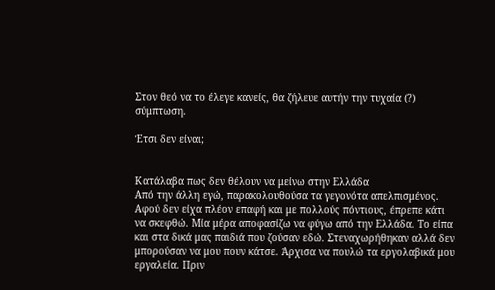Στον θεό να το έλεγε κανείς, θα ζήλευε αυτήν την τυχαία (?) σύμπτωση.

Έτσι δεν είναι;


Κατάλαβα πως δεν θέλουν να μείνω στην Ελλάδα
Από την άλλη εγώ, παρακολουθούσα τα γεγονότα απελπισμένος. Αφού δεν είχα πλέον επαφή και με πολλούς πόντιους, έπρεπε κάτι να σκεφθώ. Μία μέρα αποφασίζω να φύγω από την Ελλάδα. Το είπα και στα δικά μας παιδιά που ζούσαν εδώ. Στεναχωρήθηκαν αλλά δεν μπορούσαν να μου πουν κάτσε. Άρχισα να πουλώ τα εργολαβικά μου εργαλεία. Πριν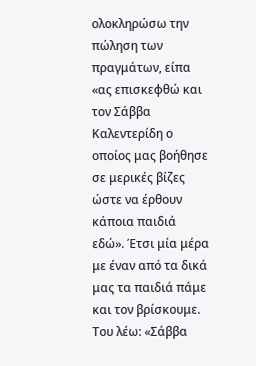ολοκληρώσω την πώληση των πραγμάτων, είπα «ας επισκεφθώ και τον Σάββα Καλεντερίδη ο οποίος μας βοήθησε σε μερικές βίζες ώστε να έρθουν κάποια παιδιά εδώ». Έτσι μία μέρα με έναν από τα δικά μας τα παιδιά πάμε και τον βρίσκουμε. Του λέω: «Σάββα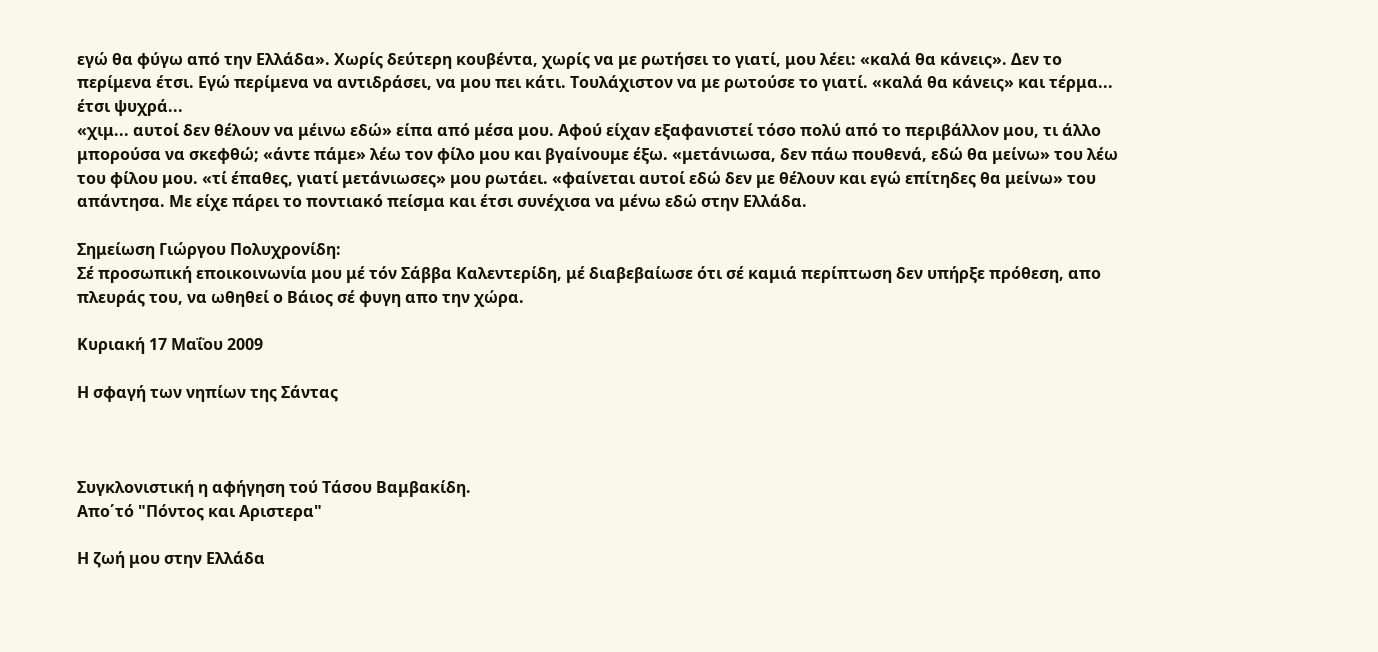εγώ θα φύγω από την Ελλάδα». Χωρίς δεύτερη κουβέντα, χωρίς να με ρωτήσει το γιατί, μου λέει: «καλά θα κάνεις». Δεν το περίμενα έτσι. Εγώ περίμενα να αντιδράσει, να μου πει κάτι. Τουλάχιστον να με ρωτούσε το γιατί. «καλά θα κάνεις» και τέρμα... έτσι ψυχρά...
«χιμ... αυτοί δεν θέλουν να μέινω εδώ» είπα από μέσα μου. Αφού είχαν εξαφανιστεί τόσο πολύ από το περιβάλλον μου, τι άλλο μπορούσα να σκεφθώ; «άντε πάμε» λέω τον φίλο μου και βγαίνουμε έξω. «μετάνιωσα, δεν πάω πουθενά, εδώ θα μείνω» του λέω του φίλου μου. «τί έπαθες, γιατί μετάνιωσες» μου ρωτάει. «φαίνεται αυτοί εδώ δεν με θέλουν και εγώ επίτηδες θα μείνω» του απάντησα. Με είχε πάρει το ποντιακό πείσμα και έτσι συνέχισα να μένω εδώ στην Ελλάδα.

Σημείωση Γιώργου Πολυχρονίδη:
Σέ προσωπική εποικοινωνία μου μέ τόν Σάββα Καλεντερίδη, μέ διαβεβαίωσε ότι σέ καμιά περίπτωση δεν υπήρξε πρόθεση, απο πλευράς του, να ωθηθεί ο Βάιος σέ φυγη απο την χώρα.

Κυριακή 17 Μαΐου 2009

Η σφαγή των νηπίων της Σάντας



Συγκλονιστική η αφήγηση τού Τάσου Βαμβακίδη.
Απο΄τό "Πόντος και Αριστερα"

Η ζωή μου στην Ελλάδα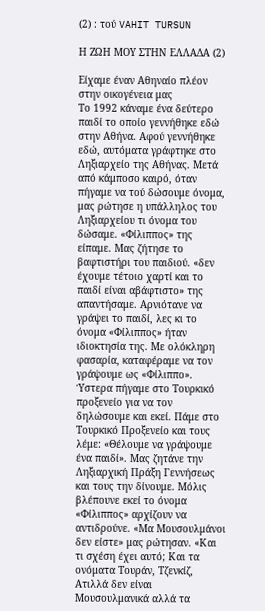(2) : τού VAHIT TURSUN

Η ΖΩΗ ΜΟΥ ΣΤΗΝ ΕΛΛΑΔΑ (2)

Είχαμε έναν Αθηναίο πλέον στην οικογένεια μας
Το 1992 κάναμε ένα δεύτερο παιδί το οποίο γεννήθηκε εδώ στην Αθήνα. Αφού γεννήθηκε εδώ, αυτόματα γράφτηκε στο Ληξιαρχείο της Αθήνας. Μετά από κάμποσο καιρό, όταν πήγαμε να τού δώσουμε όνομα, μας ρώτησε η υπάλληλος του Ληξιαρχείου τι όνομα του δώσαμε. «Φίλιππος» της είπαμε. Μας ζήτησε το βαφτιστήρι του παιδιού. «δεν έχουμε τέτοιο χαρτί και το παιδί είναι αβάφτιστο» της απαντήσαμε. Αρνιότανε να γράψει το παιδί, λες κι το όνομα «Φίλιππος» ήταν ιδιοκτησία της. Με ολόκληρη φασαρία, καταφέραμε να τον γράψουμε ως «Φίλιππο». Ύστερα πήγαμε στο Τουρκικό προξενείο για να τον δηλώσουμε και εκεί. Πάμε στο Τουρκικό Προξενείο και τους λέμε: «Θέλουμε να γράψουμε ένα παιδί». Μας ζητάνε την Ληξιαρχική Πράξη Γεννήσεως και τους την δίνουμε. Μόλις βλέπουνε εκεί το όνομα «Φίλιππος» αρχίζουν να αντιδρούνε. «Μα Μουσουλμάνοι δεν είστε» μας ρώτησαν. «Και τι σχέση έχει αυτό; Και τα ονόματα Τουράν, Τζενκίζ, Ατιλλά δεν είναι Μουσουλμανικά αλλά τα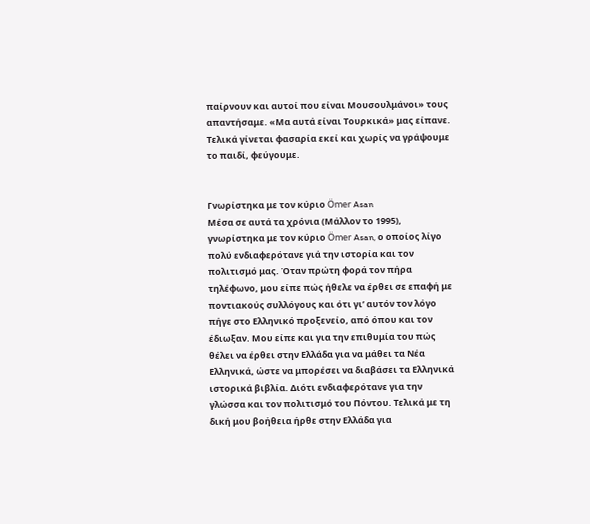παίρνουν και αυτοί που είναι Μουσουλμάνοι» τους απαντήσαμε. «Μα αυτά είναι Τουρκικά» μας είπανε. Τελικά γίνεται φασαρία εκεί και χωρίς να γράψουμε το παιδί, φεύγουμε.


Γνωρίστηκα με τον κύριο Ömer Asan
Μέσα σε αυτά τα χρόνια (Μάλλον το 1995), γνωρίστηκα με τον κύριο Ömer Asan, ο οποίος λίγο πολύ ενδιαφερότανε γιά την ιστορία και τον πολιτισμό μας. Όταν πρώτη φορά τον πήρα τηλέφωνο, μου είπε πώς ήθελε να έρθει σε επαφή με ποντιακούς συλλόγους και ότι γι’ αυτόν τον λόγο πήγε στο Ελληνικό προξενείο, από όπου και τον έδιωξαν. Μου είπε και για την επιθυμία του πώς θέλει να έρθει στην Ελλάδα για να μάθει τα Νέα Ελληνικά, ώστε να μπορέσει να διαβάσει τα Ελληνικά ιστορικά βιβλία. Διότι ενδιαφερότανε για την γλώσσα και τον πολιτισμό του Πόντου. Τελικά με τη δική μου βοήθεια ήρθε στην Ελλάδα για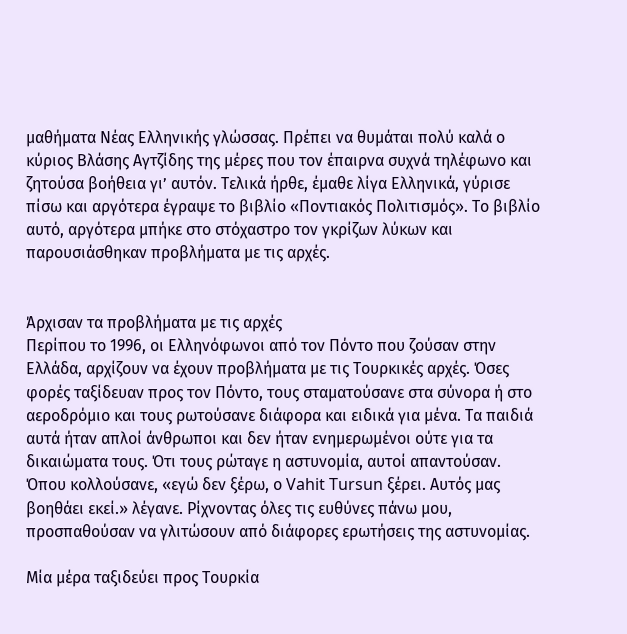μαθήματα Νέας Ελληνικής γλώσσας. Πρέπει να θυμάται πολύ καλά ο κύριος Βλάσης Αγτζίδης της μέρες που τον έπαιρνα συχνά τηλέφωνο και ζητούσα βοήθεια γι’ αυτόν. Τελικά ήρθε, έμαθε λίγα Ελληνικά, γύρισε πίσω και αργότερα έγραψε το βιβλίο «Ποντιακός Πολιτισμός». Το βιβλίο αυτό, αργότερα μπήκε στο στόχαστρο τον γκρίζων λύκων και παρουσιάσθηκαν προβλήματα με τις αρχές.


Άρχισαν τα προβλήματα με τις αρχές
Περίπου το 1996, οι Ελληνόφωνοι από τον Πόντο που ζούσαν στην Ελλάδα, αρχίζουν να έχουν προβλήματα με τις Τουρκικές αρχές. Όσες φορές ταξίδευαν προς τον Πόντο, τους σταματούσανε στα σύνορα ή στο αεροδρόμιο και τους ρωτούσανε διάφορα και ειδικά για μένα. Τα παιδιά αυτά ήταν απλοί άνθρωποι και δεν ήταν ενημερωμένοι ούτε για τα δικαιώματα τους. Ότι τους ρώταγε η αστυνομία, αυτοί απαντούσαν. Όπου κολλούσανε, «εγώ δεν ξέρω, ο Vahit Tursun ξέρει. Αυτός μας βοηθάει εκεί.» λέγανε. Ρίχνοντας όλες τις ευθύνες πάνω μου, προσπαθούσαν να γλιτώσουν από διάφορες ερωτήσεις της αστυνομίας.

Μία μέρα ταξιδεύει προς Τουρκία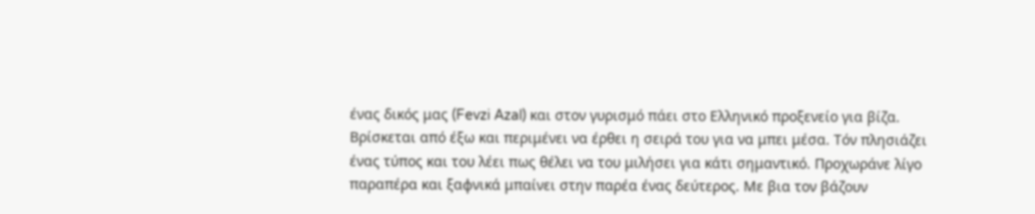ένας δικός μας (Fevzi Azal) και στον γυρισμό πάει στο Ελληνικό προξενείο για βίζα. Βρίσκεται από έξω και περιμένει να έρθει η σειρά του για να μπει μέσα. Τόν πλησιάζει ένας τύπος και του λέει πως θέλει να του μιλήσει για κάτι σημαντικό. Προχωράνε λίγο παραπέρα και ξαφνικά μπαίνει στην παρέα ένας δεύτερος. Με βια τον βάζουν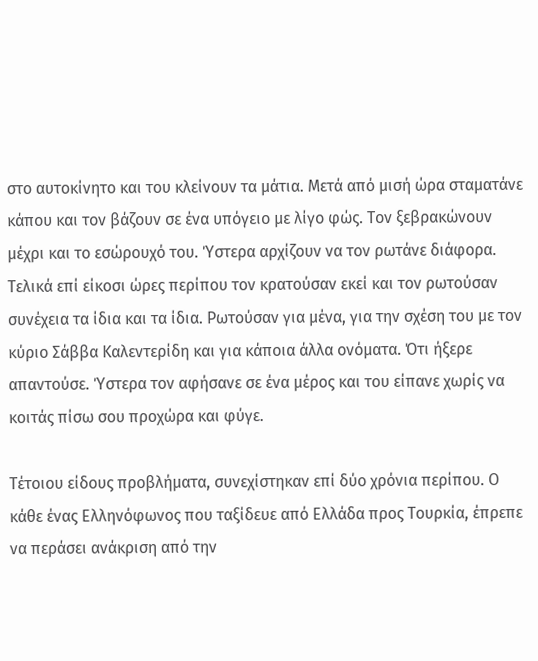στο αυτοκίνητο και του κλείνουν τα μάτια. Μετά από μισή ώρα σταματάνε κάπου και τον βάζουν σε ένα υπόγειο με λίγο φώς. Τον ξεβρακώνουν μέχρι και το εσώρουχό του. Ύστερα αρχίζουν να τον ρωτάνε διάφορα. Τελικά επί είκοσι ώρες περίπου τον κρατούσαν εκεί και τον ρωτούσαν συνέχεια τα ίδια και τα ίδια. Ρωτούσαν για μένα, για την σχέση του με τον κύριο Σάββα Καλεντερίδη και για κάποια άλλα ονόματα. Ότι ήξερε απαντούσε. Ύστερα τον αφήσανε σε ένα μέρος και του είπανε χωρίς να κοιτάς πίσω σου προχώρα και φύγε.

Τέτοιου είδους προβλήματα, συνεχίστηκαν επί δύο χρόνια περίπου. Ο κάθε ένας Ελληνόφωνος που ταξίδευε από Ελλάδα προς Τουρκία, έπρεπε να περάσει ανάκριση από την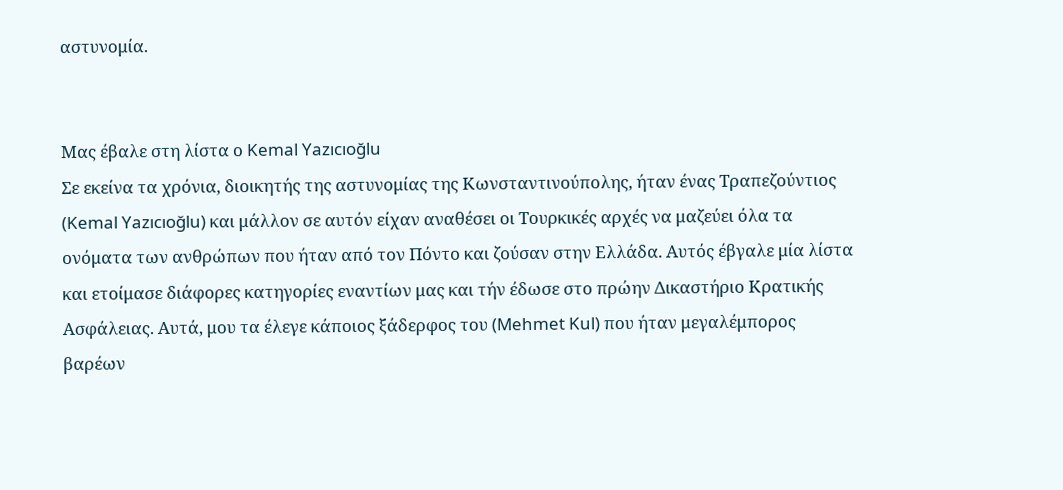αστυνομία.


Μας έβαλε στη λίστα ο Kemal Yazıcıoğlu
Σε εκείνα τα χρόνια, διοικητής της αστυνομίας της Κωνσταντινούπολης, ήταν ένας Τραπεζούντιος (Kemal Yazıcıoğlu) και μάλλον σε αυτόν είχαν αναθέσει οι Τουρκικές αρχές να μαζεύει όλα τα ονόματα των ανθρώπων που ήταν από τον Πόντο και ζούσαν στην Ελλάδα. Αυτός έβγαλε μία λίστα και ετοίμασε διάφορες κατηγορίες εναντίων μας και τήν έδωσε στο πρώην Δικαστήριο Κρατικής Ασφάλειας. Αυτά, μου τα έλεγε κάποιος ξάδερφος του (Mehmet Kul) που ήταν μεγαλέμπορος βαρέων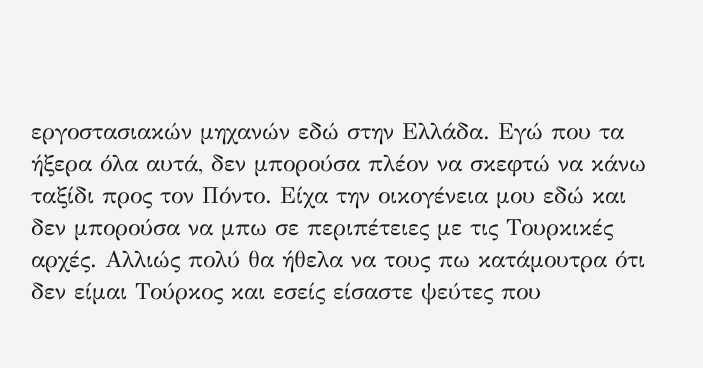εργοστασιακών μηχανών εδώ στην Ελλάδα. Εγώ που τα ήξερα όλα αυτά, δεν μπορούσα πλέον να σκεφτώ να κάνω ταξίδι προς τον Πόντο. Είχα την οικογένεια μου εδώ και δεν μπορούσα να μπω σε περιπέτειες με τις Τουρκικές αρχές. Αλλιώς πολύ θα ήθελα να τους πω κατάμουτρα ότι δεν είμαι Τούρκος και εσείς είσαστε ψεύτες που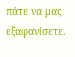πάτε να μας εξαφανίσετε.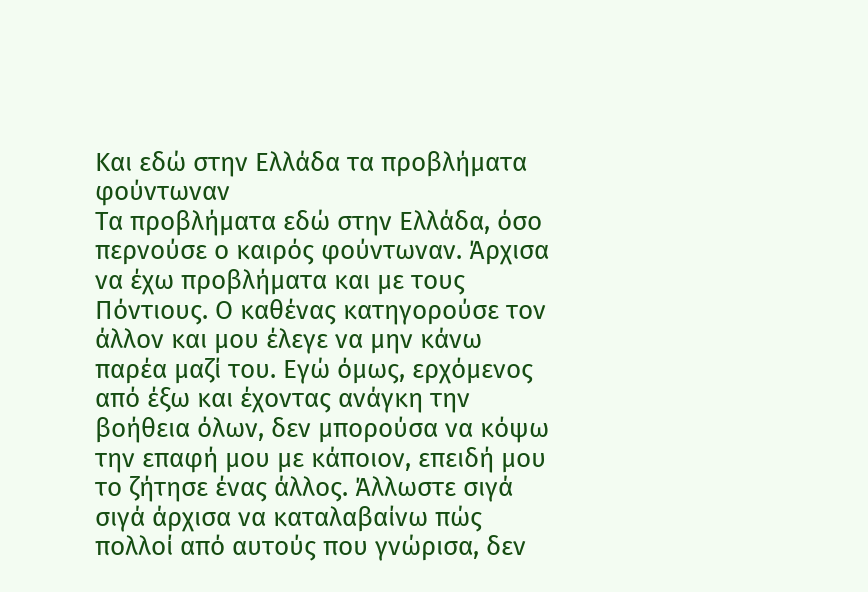Και εδώ στην Ελλάδα τα προβλήματα φούντωναν
Τα προβλήματα εδώ στην Ελλάδα, όσο περνούσε ο καιρός φούντωναν. Άρχισα να έχω προβλήματα και με τους Πόντιους. Ο καθένας κατηγορούσε τον άλλον και μου έλεγε να μην κάνω παρέα μαζί του. Εγώ όμως, ερχόμενος από έξω και έχοντας ανάγκη την βοήθεια όλων, δεν μπορούσα να κόψω την επαφή μου με κάποιον, επειδή μου το ζήτησε ένας άλλος. Άλλωστε σιγά σιγά άρχισα να καταλαβαίνω πώς πολλοί από αυτούς που γνώρισα, δεν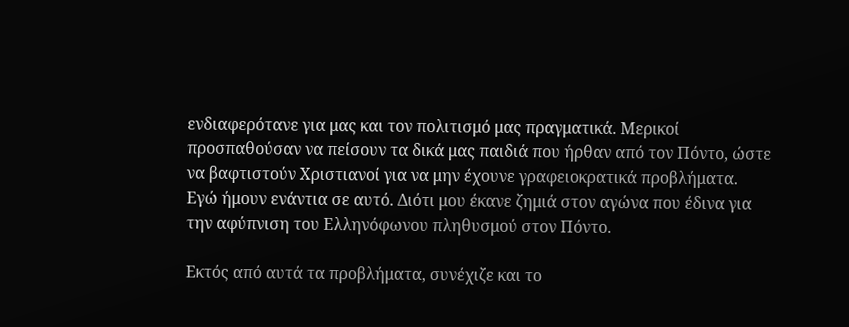ενδιαφερότανε για μας και τον πολιτισμό μας πραγματικά. Μερικοί προσπαθούσαν να πείσουν τα δικά μας παιδιά που ήρθαν από τον Πόντο, ώστε να βαφτιστούν Χριστιανοί για να μην έχουνε γραφειοκρατικά προβλήματα. Εγώ ήμουν ενάντια σε αυτό. Διότι μου έκανε ζημιά στον αγώνα που έδινα για την αφύπνιση του Ελληνόφωνου πληθυσμού στον Πόντο.

Εκτός από αυτά τα προβλήματα, συνέχιζε και το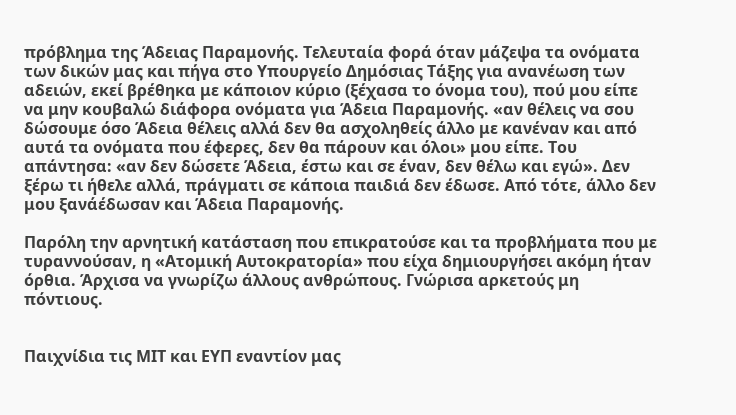πρόβλημα της Άδειας Παραμονής. Τελευταία φορά όταν μάζεψα τα ονόματα των δικών μας και πήγα στο Υπουργείο Δημόσιας Τάξης για ανανέωση των αδειών, εκεί βρέθηκα με κάποιον κύριο (ξέχασα το όνομα του), πού μου είπε να μην κουβαλώ διάφορα ονόματα για Άδεια Παραμονής. «αν θέλεις να σου δώσουμε όσο Άδεια θέλεις αλλά δεν θα ασχοληθείς άλλο με κανέναν και από αυτά τα ονόματα που έφερες, δεν θα πάρουν και όλοι» μου είπε. Του απάντησα: «αν δεν δώσετε Άδεια, έστω και σε έναν, δεν θέλω και εγώ». Δεν ξέρω τι ήθελε αλλά, πράγματι σε κάποια παιδιά δεν έδωσε. Από τότε, άλλο δεν μου ξανάέδωσαν και Άδεια Παραμονής.

Παρόλη την αρνητική κατάσταση που επικρατούσε και τα προβλήματα που με τυραννούσαν, η «Ατομική Αυτοκρατορία» που είχα δημιουργήσει ακόμη ήταν όρθια. Άρχισα να γνωρίζω άλλους ανθρώπους. Γνώρισα αρκετούς μη πόντιους.


Παιχνίδια τις ΜΙΤ και ΕΥΠ εναντίον μας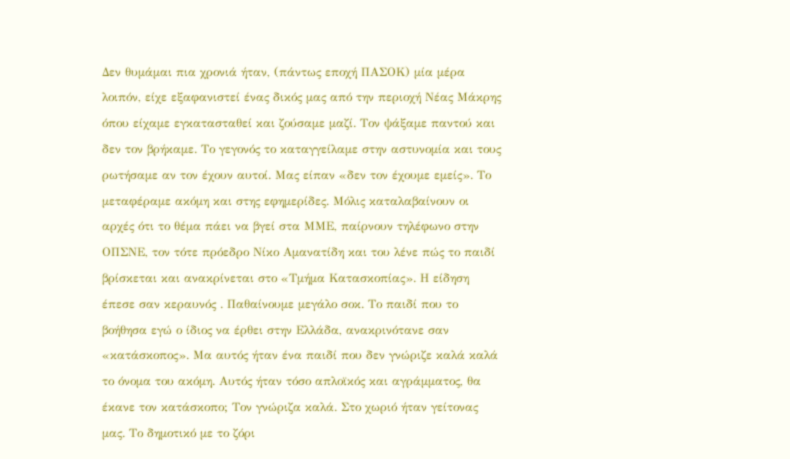Δεν θυμάμαι πια χρονιά ήταν, (πάντως εποχή ΠΑΣΟΚ) μία μέρα λοιπόν, είχε εξαφανιστεί ένας δικός μας από την περιοχή Νέας Μάκρης όπου είχαμε εγκατασταθεί και ζούσαμε μαζί. Τον ψάξαμε παντού και δεν τον βρήκαμε. Το γεγονός το καταγγείλαμε στην αστυνομία και τους ρωτήσαμε αν τον έχουν αυτοί. Μας είπαν «δεν τον έχουμε εμείς». Το μεταφέραμε ακόμη και στης εφημερίδες. Μόλις καταλαβαίνουν οι αρχές ότι το θέμα πάει να βγεί στα ΜΜΕ, παίρνουν τηλέφωνο στην ΟΠΣΝΕ, τον τότε πρόεδρο Νίκο Αμανατίδη και του λένε πώς το παιδί βρίσκεται και ανακρίνεται στο «Τμήμα Κατασκοπίας». Η είδηση έπεσε σαν κεραυνός . Παθαίνουμε μεγάλο σοκ. Το παιδί που το βοήθησα εγώ ο ίδιος να έρθει στην Ελλάδα, ανακρινότανε σαν «κατάσκοπος». Μα αυτός ήταν ένα παιδί που δεν γνώριζε καλά καλά το όνομα του ακόμη. Αυτός ήταν τόσο απλοϊκός και αγράμματος, θα έκανε τον κατάσκοπο; Τον γνώριζα καλά. Στο χωριό ήταν γείτονας μας. Το δημοτικό με το ζόρι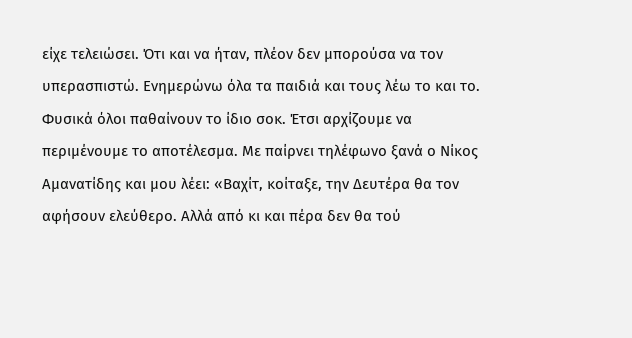είχε τελειώσει. Ότι και να ήταν, πλέον δεν μπορούσα να τον υπερασπιστώ. Ενημερώνω όλα τα παιδιά και τους λέω το και το. Φυσικά όλοι παθαίνουν το ίδιο σοκ. Έτσι αρχίζουμε να περιμένουμε το αποτέλεσμα. Με παίρνει τηλέφωνο ξανά ο Νίκος Αμανατίδης και μου λέει: «Βαχίτ, κοίταξε, την Δευτέρα θα τον αφήσουν ελεύθερο. Αλλά από κι και πέρα δεν θα τού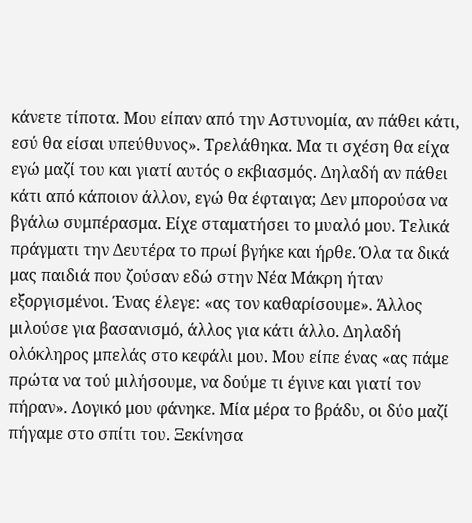κάνετε τίποτα. Μου είπαν από την Αστυνομία, αν πάθει κάτι, εσύ θα είσαι υπεύθυνος». Τρελάθηκα. Μα τι σχέση θα είχα εγώ μαζί του και γιατί αυτός ο εκβιασμός. Δηλαδή αν πάθει κάτι από κάποιον άλλον, εγώ θα έφταιγα; Δεν μπορούσα να βγάλω συμπέρασμα. Είχε σταματήσει το μυαλό μου. Τελικά πράγματι την Δευτέρα το πρωί βγήκε και ήρθε. Όλα τα δικά μας παιδιά που ζούσαν εδώ στην Νέα Μάκρη ήταν εξοργισμένοι. Ένας έλεγε: «ας τον καθαρίσουμε». Άλλος μιλούσε για βασανισμό, άλλος για κάτι άλλο. Δηλαδή ολόκληρος μπελάς στο κεφάλι μου. Μου είπε ένας «ας πάμε πρώτα να τού μιλήσουμε, να δούμε τι έγινε και γιατί τον πήραν». Λογικό μου φάνηκε. Μία μέρα το βράδυ, οι δύο μαζί πήγαμε στο σπίτι του. Ξεκίνησα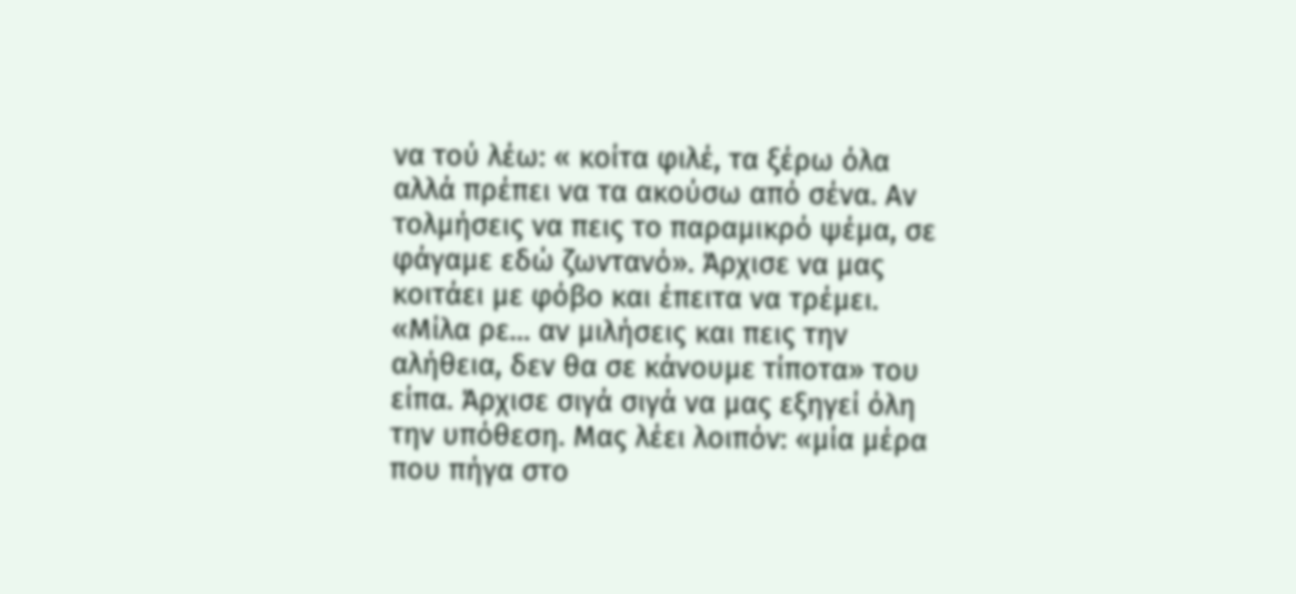να τού λέω: « κοίτα φιλέ, τα ξέρω όλα αλλά πρέπει να τα ακούσω από σένα. Αν τολμήσεις να πεις το παραμικρό ψέμα, σε φάγαμε εδώ ζωντανό». Άρχισε να μας κοιτάει με φόβο και έπειτα να τρέμει. «Μίλα ρε... αν μιλήσεις και πεις την αλήθεια, δεν θα σε κάνουμε τίποτα» του είπα. Άρχισε σιγά σιγά να μας εξηγεί όλη την υπόθεση. Μας λέει λοιπόν: «μία μέρα που πήγα στο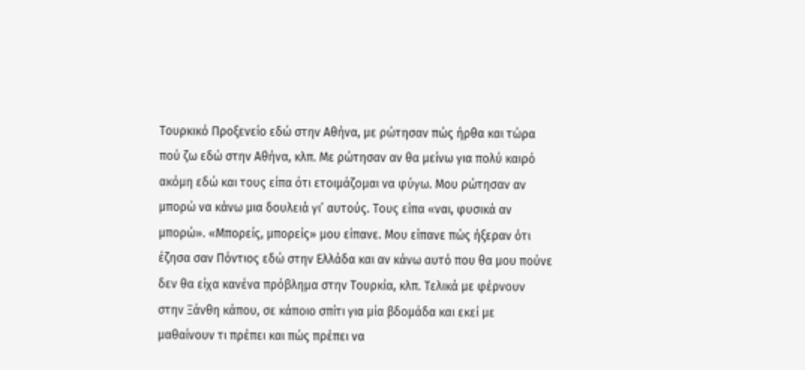Τουρκικό Προξενείο εδώ στην Αθήνα, με ρώτησαν πώς ήρθα και τώρα πού ζω εδώ στην Αθήνα, κλπ. Με ρώτησαν αν θα μείνω για πολύ καιρό ακόμη εδώ και τους είπα ότι ετοιμάζομαι να φύγω. Μου ρώτησαν αν μπορώ να κάνω μια δουλειά γι’ αυτούς. Τους είπα «ναι, φυσικά αν μπορώ». «Μπορείς, μπορείς» μου είπανε. Μου είπανε πώς ήξεραν ότι έζησα σαν Πόντιος εδώ στην Ελλάδα και αν κάνω αυτό που θα μου πούνε δεν θα είχα κανένα πρόβλημα στην Τουρκία, κλπ. Τελικά με φέρνουν στην Ξάνθη κάπου, σε κάποιο σπίτι για μία βδομάδα και εκεί με μαθαίνουν τι πρέπει και πώς πρέπει να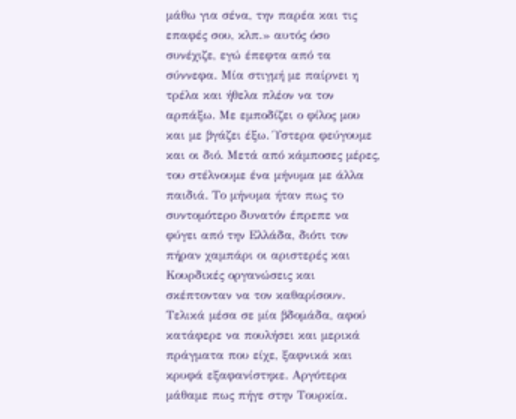μάθω για σένα, την παρέα και τις επαφές σου, κλπ.» αυτός όσο συνέχιζε, εγώ έπεφτα από τα σύννεφα. Μία στιγμή με παίρνει η τρέλα και ήθελα πλέον να τον αρπάξω. Με εμποδίζει ο φίλος μου και με βγάζει έξω. Ύστερα φεύγουμε και οι διό. Μετά από κάμποσες μέρες, του στέλνουμε ένα μήνυμα με άλλα παιδιά. Το μήνυμα ήταν πως το συντομότερο δυνατόν έπρεπε να φύγει από την Ελλάδα, διότι τον πήραν χαμπάρι οι αριστερές και Κουρδικές οργανώσεις και σκέπτονταν να τον καθαρίσουν. Τελικά μέσα σε μία βδομάδα, αφού κατάφερε να πουλήσει και μερικά πράγματα που είχε, ξαφνικά και κρυφά εξαφανίστηκε. Αργότερα μάθαμε πως πήγε στην Τουρκία.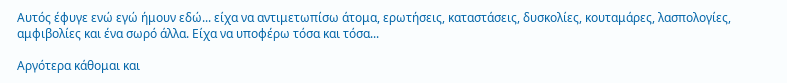Αυτός έφυγε ενώ εγώ ήμουν εδώ... είχα να αντιμετωπίσω άτομα, ερωτήσεις, καταστάσεις, δυσκολίες, κουταμάρες, λασπολογίες, αμφιβολίες και ένα σωρό άλλα. Είχα να υποφέρω τόσα και τόσα...

Αργότερα κάθομαι και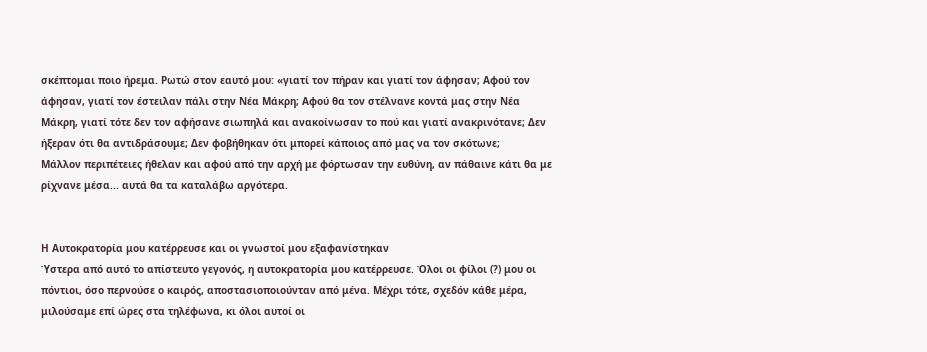σκέπτομαι ποιο ήρεμα. Ρωτώ στον εαυτό μου: «γιατί τον πήραν και γιατί τον άφησαν; Αφού τον άφησαν, γιατί τον έστειλαν πάλι στην Νέα Μάκρη; Αφού θα τον στέλνανε κοντά μας στην Νέα Μάκρη, γιατί τότε δεν τον αφήσανε σιωπηλά και ανακοίνωσαν το πού και γιατί ανακρινότανε; Δεν ήξεραν ότι θα αντιδράσουμε; Δεν φοβήθηκαν ότι μπορεί κάποιος από μας να τον σκότωνε;
Μάλλον περιπέτειες ήθελαν και αφού από την αρχή με φόρτωσαν την ευθύνη, αν πάθαινε κάτι θα με ρίχνανε μέσα... αυτά θα τα καταλάβω αργότερα.


Η Αυτοκρατορία μου κατέρρευσε και οι γνωστοί μου εξαφανίστηκαν
Ύστερα από αυτό το απίστευτο γεγονός, η αυτοκρατορία μου κατέρρευσε. Όλοι οι φίλοι (?) μου οι πόντιοι, όσο περνούσε ο καιρός, αποστασιοποιούνταν από μένα. Μέχρι τότε, σχεδόν κάθε μέρα, μιλούσαμε επί ώρες στα τηλέφωνα, κι όλοι αυτοί οι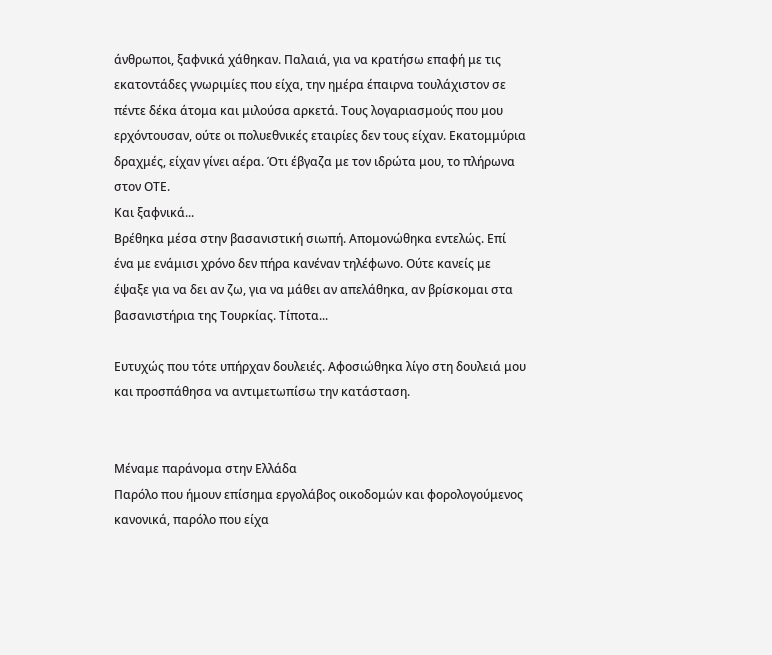άνθρωποι, ξαφνικά χάθηκαν. Παλαιά, για να κρατήσω επαφή με τις εκατοντάδες γνωριμίες που είχα, την ημέρα έπαιρνα τουλάχιστον σε πέντε δέκα άτομα και μιλούσα αρκετά. Τους λογαριασμούς που μου ερχόντουσαν, ούτε οι πολυεθνικές εταιρίες δεν τους είχαν. Εκατομμύρια δραχμές, είχαν γίνει αέρα. Ότι έβγαζα με τον ιδρώτα μου, το πλήρωνα στον ΟΤΕ.
Και ξαφνικά...
Βρέθηκα μέσα στην βασανιστική σιωπή. Απομονώθηκα εντελώς. Επί ένα με ενάμισι χρόνο δεν πήρα κανέναν τηλέφωνο. Ούτε κανείς με έψαξε για να δει αν ζω, για να μάθει αν απελάθηκα, αν βρίσκομαι στα βασανιστήρια της Τουρκίας. Τίποτα...

Ευτυχώς που τότε υπήρχαν δουλειές. Αφοσιώθηκα λίγο στη δουλειά μου και προσπάθησα να αντιμετωπίσω την κατάσταση.


Μέναμε παράνομα στην Ελλάδα
Παρόλο που ήμουν επίσημα εργολάβος οικοδομών και φορολογούμενος κανονικά, παρόλο που είχα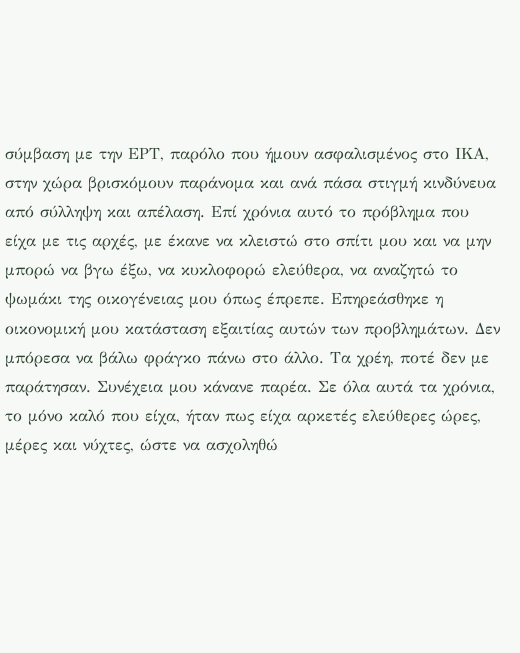σύμβαση με την ΕΡΤ, παρόλο που ήμουν ασφαλισμένος στο ΙΚΑ, στην χώρα βρισκόμουν παράνομα και ανά πάσα στιγμή κινδύνευα από σύλληψη και απέλαση. Επί χρόνια αυτό το πρόβλημα που είχα με τις αρχές, με έκανε να κλειστώ στο σπίτι μου και να μην μπορώ να βγω έξω, να κυκλοφορώ ελεύθερα, να αναζητώ το ψωμάκι της οικογένειας μου όπως έπρεπε. Επηρεάσθηκε η οικονομική μου κατάσταση εξαιτίας αυτών των προβλημάτων. Δεν μπόρεσα να βάλω φράγκο πάνω στο άλλο. Τα χρέη, ποτέ δεν με παράτησαν. Συνέχεια μου κάνανε παρέα. Σε όλα αυτά τα χρόνια, το μόνο καλό που είχα, ήταν πως είχα αρκετές ελεύθερες ώρες, μέρες και νύχτες, ώστε να ασχοληθώ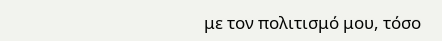με τον πολιτισμό μου, τόσο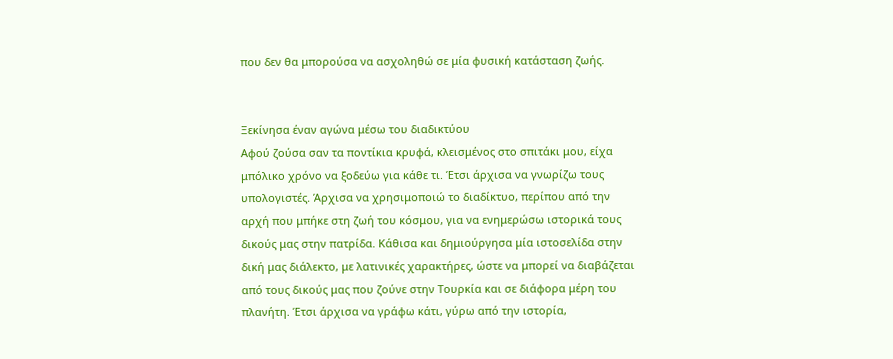που δεν θα μπορούσα να ασχοληθώ σε μία φυσική κατάσταση ζωής.


Ξεκίνησα έναν αγώνα μέσω του διαδικτύου
Αφού ζούσα σαν τα ποντίκια κρυφά, κλεισμένος στο σπιτάκι μου, είχα μπόλικο χρόνο να ξοδεύω για κάθε τι. Έτσι άρχισα να γνωρίζω τους υπολογιστές. Άρχισα να χρησιμοποιώ το διαδίκτυο, περίπου από την αρχή που μπήκε στη ζωή του κόσμου, για να ενημερώσω ιστορικά τους δικούς μας στην πατρίδα. Κάθισα και δημιούργησα μία ιστοσελίδα στην δική μας διάλεκτο, με λατινικές χαρακτήρες, ώστε να μπορεί να διαβάζεται από τους δικούς μας που ζούνε στην Τουρκία και σε διάφορα μέρη του πλανήτη. Έτσι άρχισα να γράφω κάτι, γύρω από την ιστορία,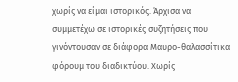χωρίς να είμαι ιστορικός. Άρχισα να συμμετέχω σε ιστορικές συζητήσεις που γινόντουσαν σε διάφορα Μαυρο-θαλασσίτικα φόρουμ του διαδικτύου. Χωρίς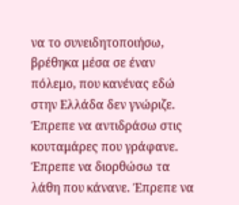να το συνειδητοποιήσω, βρέθηκα μέσα σε έναν πόλεμο, που κανένας εδώ στην Ελλάδα δεν γνώριζε. Έπρεπε να αντιδράσω στις κουταμάρες που γράφανε. Έπρεπε να διορθώσω τα λάθη που κάνανε. Έπρεπε να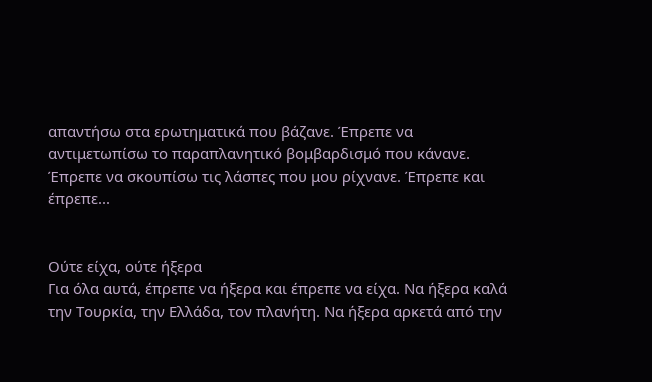απαντήσω στα ερωτηματικά που βάζανε. Έπρεπε να αντιμετωπίσω το παραπλανητικό βομβαρδισμό που κάνανε. Έπρεπε να σκουπίσω τις λάσπες που μου ρίχνανε. Έπρεπε και έπρεπε...


Ούτε είχα, ούτε ήξερα
Για όλα αυτά, έπρεπε να ήξερα και έπρεπε να είχα. Να ήξερα καλά την Τουρκία, την Ελλάδα, τον πλανήτη. Να ήξερα αρκετά από την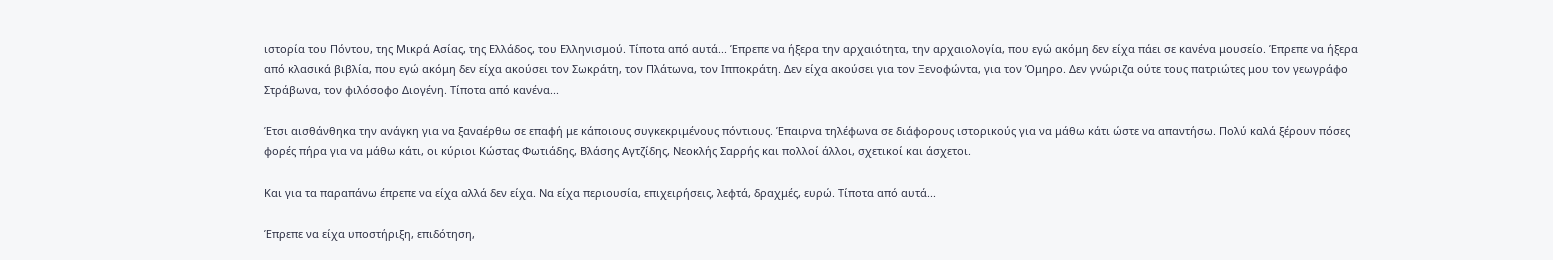ιστορία του Πόντου, της Μικρά Ασίας, της Ελλάδος, του Ελληνισμού. Τίποτα από αυτά... Έπρεπε να ήξερα την αρχαιότητα, την αρχαιολογία, που εγώ ακόμη δεν είχα πάει σε κανένα μουσείο. Έπρεπε να ήξερα από κλασικά βιβλία, που εγώ ακόμη δεν είχα ακούσει τον Σωκράτη, τον Πλάτωνα, τον Ιπποκράτη. Δεν είχα ακούσει για τον Ξενοφώντα, για τον Όμηρο. Δεν γνώριζα ούτε τους πατριώτες μου τον γεωγράφο Στράβωνα, τον φιλόσοφο Διογένη. Τίποτα από κανένα...

Έτσι αισθάνθηκα την ανάγκη για να ξαναέρθω σε επαφή με κάποιους συγκεκριμένους πόντιους. Έπαιρνα τηλέφωνα σε διάφορους ιστορικούς για να μάθω κάτι ώστε να απαντήσω. Πολύ καλά ξέρουν πόσες φορές πήρα για να μάθω κάτι, οι κύριοι Κώστας Φωτιάδης, Βλάσης Αγτζίδης, Νεοκλής Σαρρής και πολλοί άλλοι, σχετικοί και άσχετοι.

Και για τα παραπάνω έπρεπε να είχα αλλά δεν είχα. Να είχα περιουσία, επιχειρήσεις, λεφτά, δραχμές, ευρώ. Τίποτα από αυτά...

Έπρεπε να είχα υποστήριξη, επιδότηση,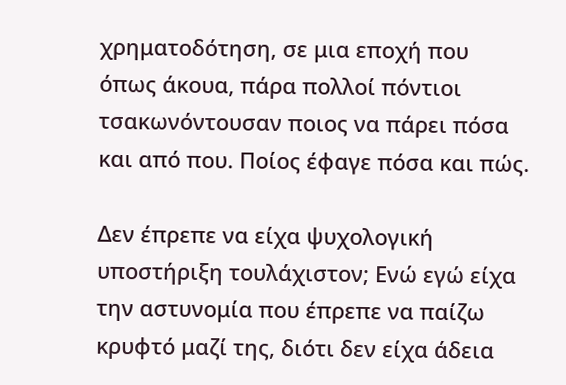χρηματοδότηση, σε μια εποχή που όπως άκουα, πάρα πολλοί πόντιοι τσακωνόντουσαν ποιος να πάρει πόσα και από που. Ποίος έφαγε πόσα και πώς.

Δεν έπρεπε να είχα ψυχολογική υποστήριξη τουλάχιστον; Ενώ εγώ είχα την αστυνομία που έπρεπε να παίζω κρυφτό μαζί της, διότι δεν είχα άδεια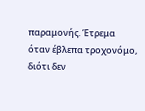παραμονής. Έτρεμα όταν έβλεπα τροχονόμο, διότι δεν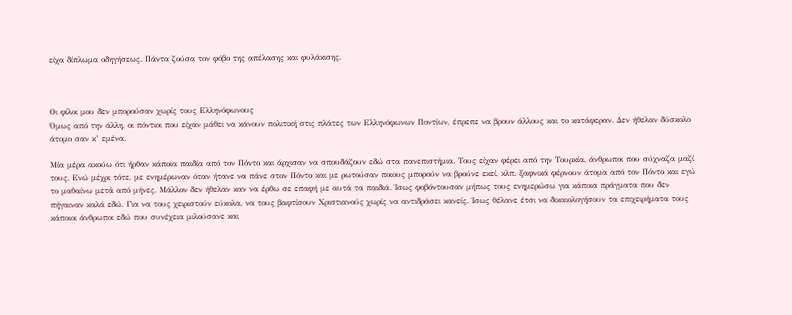είχα δίπλωμα οδηγήσεως. Πάντα ζούσα τον φόβο της απέλασης και φυλάκισης.



Οι φίλοι μου δεν μπορούσαν χωρίς τους Ελληνόφωνους
Όμως από την άλλη, οι πόντιοι που είχαν μάθει να κάνουν πολιτική στις πλάτες των Ελληνόφωνων Ποντίων, έπρεπε να βρουν άλλους και το κατάφεραν. Δεν ήθελαν δύσκολο άτομο σαν κ’ εμένα.

Μία μέρα ακούω ότι ήρθαν κάποια παιδία από τον Πόντο και άρχισαν να σπουδάζουν εδώ στα πανεπιστήμια. Τους είχαν φέρει από την Τουρκία, άνθρωποι που σύχναζα μαζί τους. Ενώ μέχρι τότε, με ενημέρωναν όταν ήτανε να πάνε στον Πόντο και με ρωτούσαν ποιους μπορούν να βρούνε εκεί, κλπ. ξαφνικά φέρνουν άτομα από τον Πόντο και εγώ το μαθαίνω μετά από μήνες. Μάλλον δεν ήθελαν καν να έρθω σε επαφή με αυτά τα παιδιά. Ίσως φοβόντουσαν μήπως τους ενημερώσω για κάποια πράγματα που δεν πήγαιναν καλά εδώ. Για να τους χειριστούν εύκολα, να τους βαφτίσουν Χριστιανούς χωρίς να αντιδράσει κανείς. Ίσως θέλανε έτσι να δικαιολογήσουν τα επιχειρήματα τους κάποιοι άνθρωποι εδώ που συνέχεια μιλούσανε και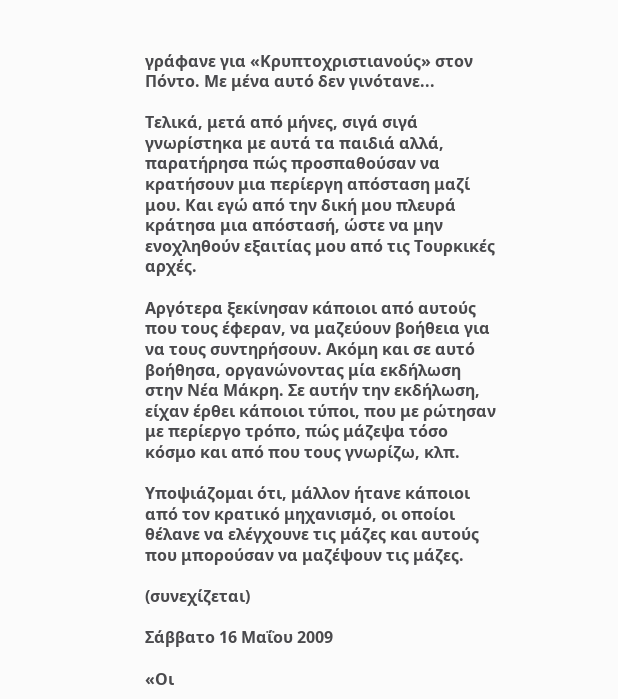γράφανε για «Κρυπτοχριστιανούς» στον Πόντο. Με μένα αυτό δεν γινότανε...

Τελικά, μετά από μήνες, σιγά σιγά γνωρίστηκα με αυτά τα παιδιά αλλά, παρατήρησα πώς προσπαθούσαν να κρατήσουν μια περίεργη απόσταση μαζί μου. Και εγώ από την δική μου πλευρά κράτησα μια απόστασή, ώστε να μην ενοχληθούν εξαιτίας μου από τις Τουρκικές αρχές.

Αργότερα ξεκίνησαν κάποιοι από αυτούς που τους έφεραν, να μαζεύουν βοήθεια για να τους συντηρήσουν. Ακόμη και σε αυτό βοήθησα, οργανώνοντας μία εκδήλωση στην Νέα Μάκρη. Σε αυτήν την εκδήλωση, είχαν έρθει κάποιοι τύποι, που με ρώτησαν με περίεργο τρόπο, πώς μάζεψα τόσο κόσμο και από που τους γνωρίζω, κλπ.

Υποψιάζομαι ότι, μάλλον ήτανε κάποιοι από τον κρατικό μηχανισμό, οι οποίοι θέλανε να ελέγχουνε τις μάζες και αυτούς που μπορούσαν να μαζέψουν τις μάζες.

(συνεχίζεται)

Σάββατο 16 Μαΐου 2009

«Οι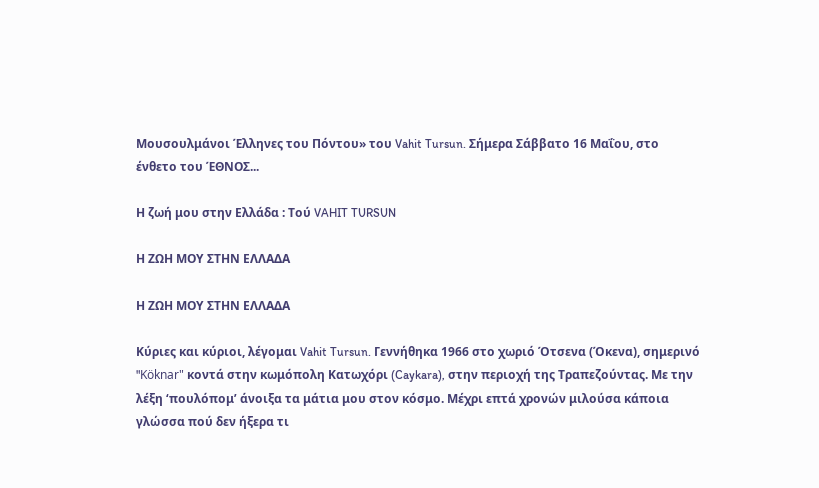Μουσουλμάνοι Έλληνες του Πόντου» του Vahit Tursun. Σήμερα Σάββατο 16 Μαΐου, στο ένθετο του ΈΘΝΟΣ...

Η ζωή μου στην Ελλάδα : Τού VAHIT TURSUN

Η ΖΩΗ ΜΟΥ ΣΤΗΝ ΕΛΛΑΔΑ

Η ΖΩΗ ΜΟΥ ΣΤΗΝ ΕΛΛΑΔΑ

Κύριες και κύριοι, λέγομαι Vahit Tursun. Γεννήθηκα 1966 στο χωριό Ότσενα (Όκενα), σημερινό "Köknar" κοντά στην κωμόπολη Κατωχόρι (Caykara), στην περιοχή της Τραπεζούντας. Με την λέξη ‘πουλόπομ’ άνοιξα τα μάτια μου στον κόσμο. Μέχρι επτά χρονών μιλούσα κάποια γλώσσα πού δεν ήξερα τι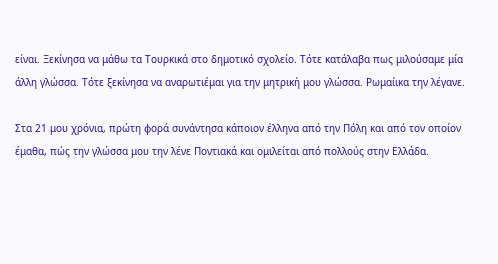είναι. Ξεκίνησα να μάθω τα Τουρκικά στο δημοτικό σχολείο. Τότε κατάλαβα πως μιλούσαμε μία άλλη γλώσσα. Τότε ξεκίνησα να αναρωτιέμαι για την μητρική μου γλώσσα. Ρωμαίικα την λέγανε.

Στα 21 μου χρόνια, πρώτη φορά συνάντησα κάποιον έλληνα από την Πόλη και από τον οποίον έμαθα, πώς την γλώσσα μου την λένε Ποντιακά και ομιλείται από πολλούς στην Ελλάδα.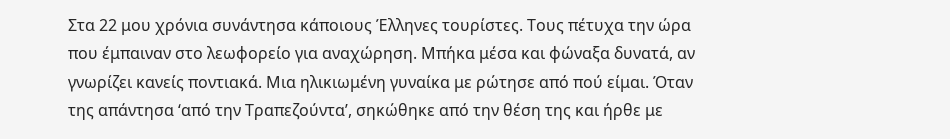Στα 22 μου χρόνια συνάντησα κάποιους Έλληνες τουρίστες. Τους πέτυχα την ώρα που έμπαιναν στο λεωφορείο για αναχώρηση. Μπήκα μέσα και φώναξα δυνατά, αν γνωρίζει κανείς ποντιακά. Μια ηλικιωμένη γυναίκα με ρώτησε από πού είμαι. Όταν της απάντησα ‘από την Τραπεζούντα’, σηκώθηκε από την θέση της και ήρθε με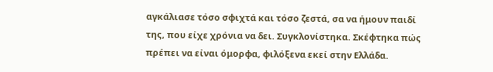αγκάλιασε τόσο σφιχτά και τόσο ζεστά, σα να ήμουν παιδί της, που είχε χρόνια να δει. Συγκλονίστηκα. Σκέφτηκα πώς πρέπει να είναι όμορφα, φιλόξενα εκεί στην Ελλάδα.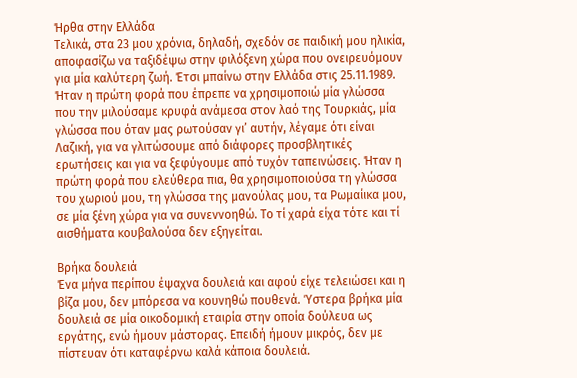Ήρθα στην Ελλάδα
Τελικά, στα 23 μου χρόνια, δηλαδή, σχεδόν σε παιδική μου ηλικία, αποφασίζω να ταξιδέψω στην φιλόξενη χώρα που ονειρευόμουν για μία καλύτερη ζωή. Έτσι μπαίνω στην Ελλάδα στις 25.11.1989. Ήταν η πρώτη φορά που έπρεπε να χρησιμοποιώ μία γλώσσα που την μιλούσαμε κρυφά ανάμεσα στον λαό της Τουρκιάς, μία γλώσσα που όταν μας ρωτούσαν γι’ αυτήν, λέγαμε ότι είναι Λαζική, για να γλιτώσουμε από διάφορες προσβλητικές ερωτήσεις και για να ξεφύγουμε από τυχόν ταπεινώσεις. Ήταν η πρώτη φορά που ελεύθερα πια, θα χρησιμοποιούσα τη γλώσσα του χωριού μου, τη γλώσσα της μανούλας μου, τα Ρωμαίικα μου, σε μία ξένη χώρα για να συνεννοηθώ. Το τί χαρά είχα τότε και τί αισθήματα κουβαλούσα δεν εξηγείται.

Βρήκα δουλειά
Ένα μήνα περίπου έψαχνα δουλειά και αφού είχε τελειώσει και η βίζα μου, δεν μπόρεσα να κουνηθώ πουθενά. Ύστερα βρήκα μία δουλειά σε μία οικοδομική εταιρία στην οποία δούλευα ως εργάτης, ενώ ήμουν μάστορας. Επειδή ήμουν μικρός, δεν με πίστευαν ότι καταφέρνω καλά κάποια δουλειά.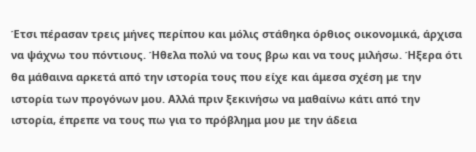Έτσι πέρασαν τρεις μήνες περίπου και μόλις στάθηκα όρθιος οικονομικά, άρχισα να ψάχνω του πόντιους. Ήθελα πολύ να τους βρω και να τους μιλήσω. Ήξερα ότι θα μάθαινα αρκετά από την ιστορία τους που είχε και άμεσα σχέση με την ιστορία των προγόνων μου. Αλλά πριν ξεκινήσω να μαθαίνω κάτι από την ιστορία, έπρεπε να τους πω για το πρόβλημα μου με την άδεια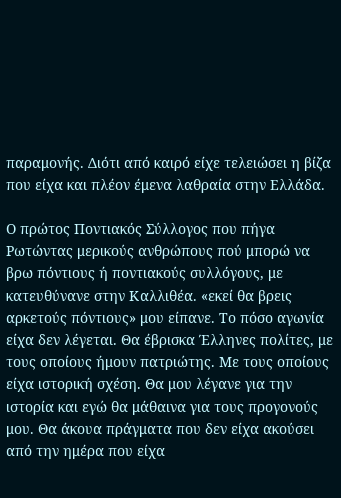παραμονής. Διότι από καιρό είχε τελειώσει η βίζα που είχα και πλέον έμενα λαθραία στην Ελλάδα.

Ο πρώτος Ποντιακός Σύλλογος που πήγα
Ρωτώντας μερικούς ανθρώπους πού μπορώ να βρω πόντιους ή ποντιακούς συλλόγους, με κατευθύνανε στην Καλλιθέα. «εκεί θα βρεις αρκετούς πόντιους» μου είπανε. Το πόσο αγωνία είχα δεν λέγεται. Θα έβρισκα Έλληνες πολίτες, με τους οποίους ήμουν πατριώτης. Με τους οποίους είχα ιστορική σχέση. Θα μου λέγανε για την ιστορία και εγώ θα μάθαινα για τους προγονούς μου. Θα άκουα πράγματα που δεν είχα ακούσει από την ημέρα που είχα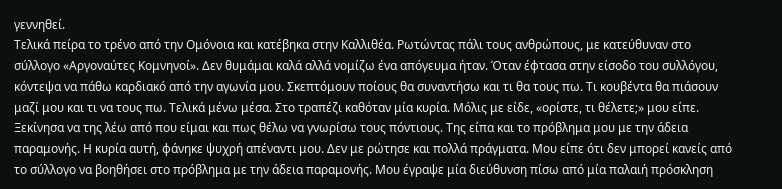γεννηθεί.
Τελικά πείρα το τρένο από την Ομόνοια και κατέβηκα στην Καλλιθέα. Ρωτώντας πάλι τους ανθρώπους, με κατεύθυναν στο σύλλογο «Αργοναύτες Κομνηνοί». Δεν θυμάμαι καλά αλλά νομίζω ένα απόγευμα ήταν. Όταν έφτασα στην είσοδο του συλλόγου, κόντεψα να πάθω καρδιακό από την αγωνία μου. Σκεπτόμουν ποίους θα συναντήσω και τι θα τους πω. Τι κουβέντα θα πιάσουν μαζί μου και τι να τους πω. Τελικά μένω μέσα. Στο τραπέζι καθόταν μία κυρία. Μόλις με είδε, «ορίστε, τι θέλετε;» μου είπε. Ξεκίνησα να της λέω από που είμαι και πως θέλω να γνωρίσω τους πόντιους. Της είπα και το πρόβλημα μου με την άδεια παραμονής. Η κυρία αυτή, φάνηκε ψυχρή απέναντι μου. Δεν με ρώτησε και πολλά πράγματα. Μου είπε ότι δεν μπορεί κανείς από το σύλλογο να βοηθήσει στο πρόβλημα με την άδεια παραμονής. Μου έγραψε μία διεύθυνση πίσω από μία παλαιή πρόσκληση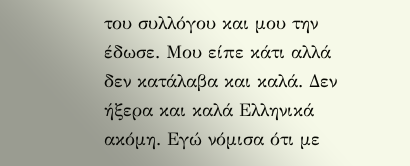του συλλόγου και μου την έδωσε. Μου είπε κάτι αλλά δεν κατάλαβα και καλά. Δεν ήξερα και καλά Ελληνικά ακόμη. Εγώ νόμισα ότι με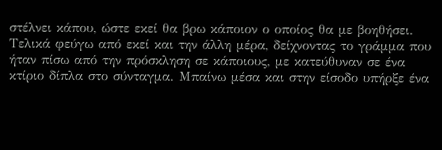στέλνει κάπου, ώστε εκεί θα βρω κάποιον ο οποίος θα με βοηθήσει. Τελικά φεύγω από εκεί και την άλλη μέρα, δείχνοντας το γράμμα που ήταν πίσω από την πρόσκληση σε κάποιους, με κατεύθυναν σε ένα κτίριο δίπλα στο σύνταγμα. Μπαίνω μέσα και στην είσοδο υπήρξε ένα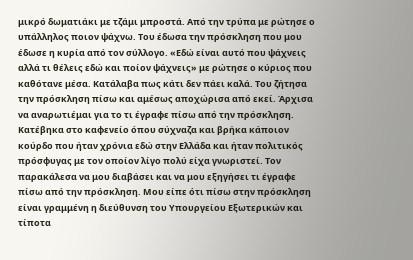μικρό δωματιάκι με τζάμι μπροστά. Από την τρύπα με ρώτησε ο υπάλληλος ποιον ψάχνω. Του έδωσα την πρόσκληση που μου έδωσε η κυρία από τον σύλλογο. «Εδώ είναι αυτό που ψάχνεις αλλά τι θέλεις εδώ και ποίον ψάχνεις» με ρώτησε ο κύριος που καθότανε μέσα. Κατάλαβα πως κάτι δεν πάει καλά. Του ζήτησα την πρόσκληση πίσω και αμέσως αποχώρισα από εκεί. Άρχισα να αναρωτιέμαι για το τι έγραφε πίσω από την πρόσκληση. Κατέβηκα στο καφενείο όπου σύχναζα και βρήκα κάποιον κούρδο που ήταν χρόνια εδώ στην Ελλάδα και ήταν πολιτικός πρόσφυγας με τον οποίον λίγο πολύ είχα γνωριστεί. Τον παρακάλεσα να μου διαβάσει και να μου εξηγήσει τι έγραφε πίσω από την πρόσκληση. Μου είπε ότι πίσω στην πρόσκληση είναι γραμμένη η διεύθυνση του Υπουργείου Εξωτερικών και τίποτα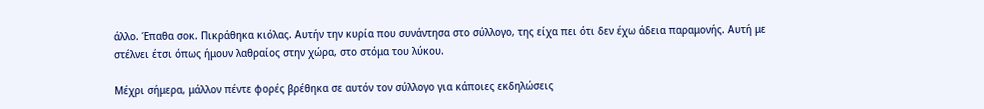άλλο. Έπαθα σοκ. Πικράθηκα κιόλας. Αυτήν την κυρία που συνάντησα στο σύλλογο, της είχα πει ότι δεν έχω άδεια παραμονής. Αυτή με στέλνει έτσι όπως ήμουν λαθραίος στην χώρα, στο στόμα του λύκου.

Μέχρι σήμερα, μάλλον πέντε φορές βρέθηκα σε αυτόν τον σύλλογο για κάποιες εκδηλώσεις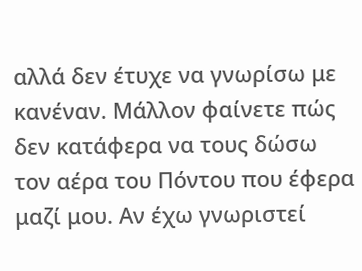αλλά δεν έτυχε να γνωρίσω με κανέναν. Μάλλον φαίνετε πώς δεν κατάφερα να τους δώσω τον αέρα του Πόντου που έφερα μαζί μου. Αν έχω γνωριστεί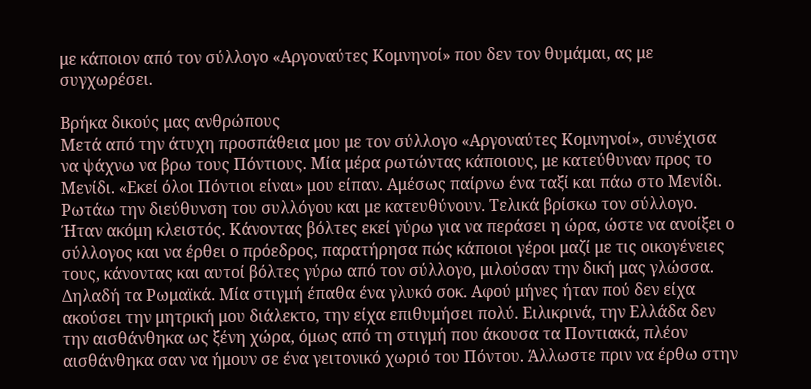με κάποιον από τον σύλλογο «Αργοναύτες Κομνηνοί» που δεν τον θυμάμαι, ας με συγχωρέσει.

Βρήκα δικούς μας ανθρώπους
Μετά από την άτυχη προσπάθεια μου με τον σύλλογο «Αργοναύτες Κομνηνοί», συνέχισα να ψάχνω να βρω τους Πόντιους. Μία μέρα ρωτώντας κάποιους, με κατεύθυναν προς το Μενίδι. «Εκεί όλοι Πόντιοι είναι» μου είπαν. Αμέσως παίρνω ένα ταξί και πάω στο Μενίδι. Ρωτάω την διεύθυνση του συλλόγου και με κατευθύνουν. Τελικά βρίσκω τον σύλλογο. Ήταν ακόμη κλειστός. Κάνοντας βόλτες εκεί γύρω για να περάσει η ώρα, ώστε να ανοίξει ο σύλλογος και να έρθει ο πρόεδρος, παρατήρησα πώς κάποιοι γέροι μαζί με τις οικογένειες τους, κάνοντας και αυτοί βόλτες γύρω από τον σύλλογο, μιλούσαν την δική μας γλώσσα. Δηλαδή τα Ρωμαϊκά. Μία στιγμή έπαθα ένα γλυκό σοκ. Αφού μήνες ήταν πού δεν είχα ακούσει την μητρική μου διάλεκτο, την είχα επιθυμήσει πολύ. Ειλικρινά, την Ελλάδα δεν την αισθάνθηκα ως ξένη χώρα, όμως από τη στιγμή που άκουσα τα Ποντιακά, πλέον αισθάνθηκα σαν να ήμουν σε ένα γειτονικό χωριό του Πόντου. Άλλωστε πριν να έρθω στην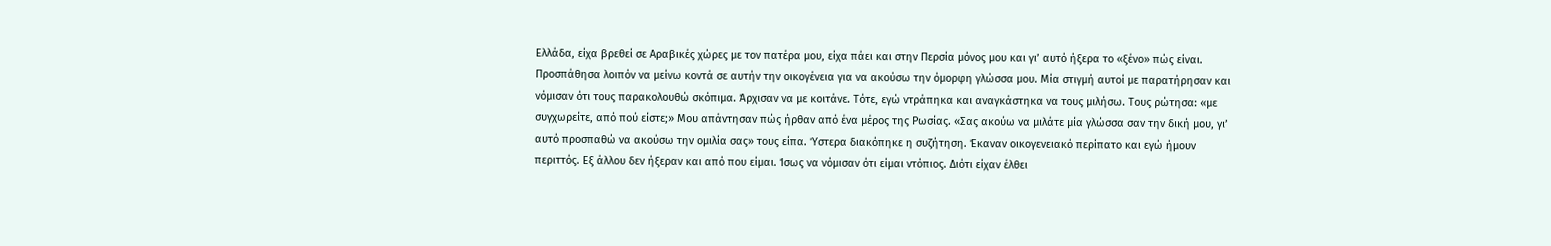Ελλάδα, είχα βρεθεί σε Αραβικές χώρες με τον πατέρα μου, είχα πάει και στην Περσία μόνος μου και γι’ αυτό ήξερα το «ξένο» πώς είναι.
Προσπάθησα λοιπόν να μείνω κοντά σε αυτήν την οικογένεια για να ακούσω την όμορφη γλώσσα μου. Μία στιγμή αυτοί με παρατήρησαν και νόμισαν ότι τους παρακολουθώ σκόπιμα. Άρχισαν να με κοιτάνε. Τότε, εγώ ντράπηκα και αναγκάστηκα να τους μιλήσω. Τους ρώτησα: «με συγχωρείτε, από πού είστε;» Μου απάντησαν πώς ήρθαν από ένα μέρος της Ρωσίας. «Σας ακούω να μιλάτε μία γλώσσα σαν την δική μου, γι’ αυτό προσπαθώ να ακούσω την ομιλία σας» τους είπα. Ύστερα διακόπηκε η συζήτηση. Έκαναν οικογενειακό περίπατο και εγώ ήμουν περιττός. Εξ άλλου δεν ήξεραν και από που είμαι. Ίσως να νόμισαν ότι είμαι ντόπιος. Διότι είχαν έλθει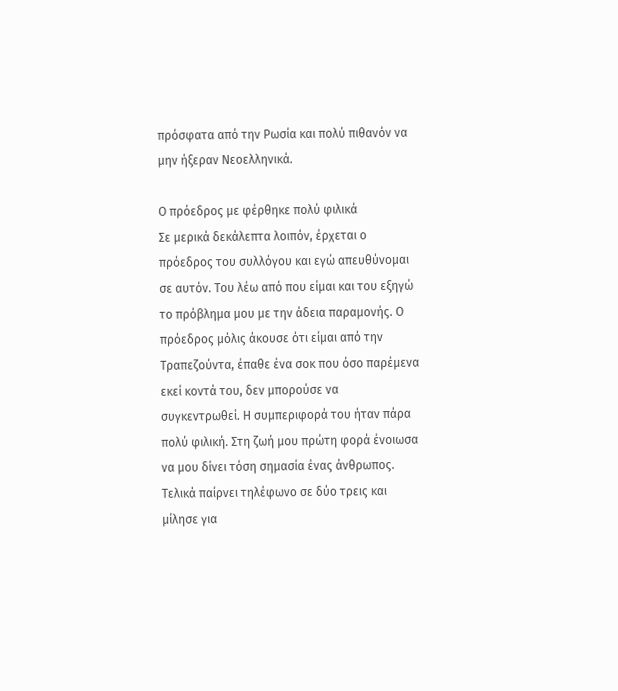πρόσφατα από την Ρωσία και πολύ πιθανόν να μην ήξεραν Νεοελληνικά.

Ο πρόεδρος με φέρθηκε πολύ φιλικά
Σε μερικά δεκάλεπτα λοιπόν, έρχεται ο πρόεδρος του συλλόγου και εγώ απευθύνομαι σε αυτόν. Του λέω από που είμαι και του εξηγώ το πρόβλημα μου με την άδεια παραμονής. Ο πρόεδρος μόλις άκουσε ότι είμαι από την Τραπεζούντα, έπαθε ένα σοκ που όσο παρέμενα εκεί κοντά του, δεν μπορούσε να συγκεντρωθεί. Η συμπεριφορά του ήταν πάρα πολύ φιλική. Στη ζωή μου πρώτη φορά ένοιωσα να μου δίνει τόση σημασία ένας άνθρωπος. Τελικά παίρνει τηλέφωνο σε δύο τρεις και μίλησε για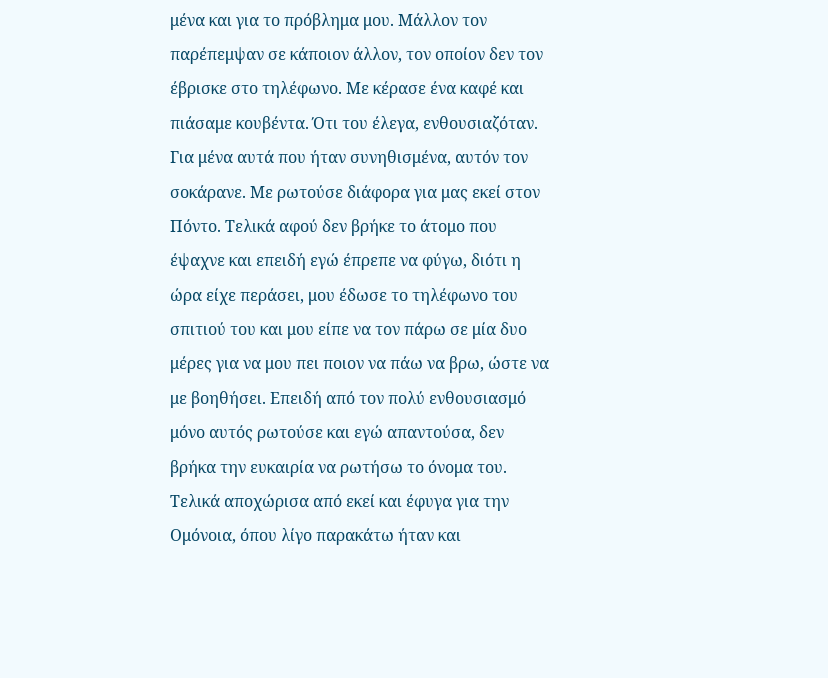μένα και για το πρόβλημα μου. Μάλλον τον παρέπεμψαν σε κάποιον άλλον, τον οποίον δεν τον έβρισκε στο τηλέφωνο. Με κέρασε ένα καφέ και πιάσαμε κουβέντα. Ότι του έλεγα, ενθουσιαζόταν. Για μένα αυτά που ήταν συνηθισμένα, αυτόν τον σοκάρανε. Με ρωτούσε διάφορα για μας εκεί στον Πόντο. Τελικά αφού δεν βρήκε το άτομο που έψαχνε και επειδή εγώ έπρεπε να φύγω, διότι η ώρα είχε περάσει, μου έδωσε το τηλέφωνο του σπιτιού του και μου είπε να τον πάρω σε μία δυο μέρες για να μου πει ποιον να πάω να βρω, ώστε να με βοηθήσει. Επειδή από τον πολύ ενθουσιασμό μόνο αυτός ρωτούσε και εγώ απαντούσα, δεν βρήκα την ευκαιρία να ρωτήσω το όνομα του. Τελικά αποχώρισα από εκεί και έφυγα για την Ομόνοια, όπου λίγο παρακάτω ήταν και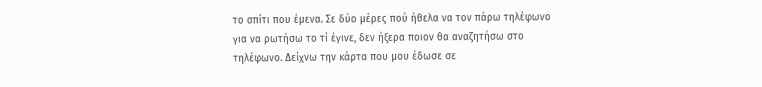το σπίτι που έμενα. Σε δύο μέρες πού ήθελα να τον πάρω τηλέφωνο για να ρωτήσω το τί έγινε, δεν ήξερα ποιον θα αναζητήσω στο τηλέφωνο. Δείχνω την κάρτα που μου έδωσε σε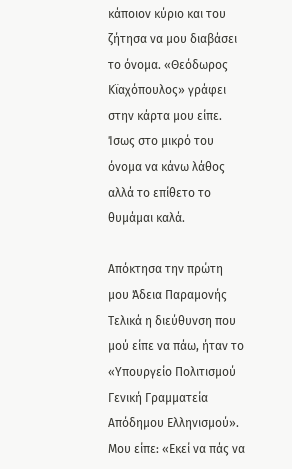κάποιον κύριο και του ζήτησα να μου διαβάσει το όνομα. «Θεόδωρος Κϊαχόπουλος» γράφει στην κάρτα μου είπε. Ίσως στο μικρό του όνομα να κάνω λάθος αλλά το επίθετο το θυμάμαι καλά.

Απόκτησα την πρώτη μου Άδεια Παραμονής
Τελικά η διεύθυνση που μού είπε να πάω, ήταν το «Υπουργείο Πολιτισμού Γενική Γραμματεία Απόδημου Ελληνισμού». Μου είπε: «Εκεί να πάς να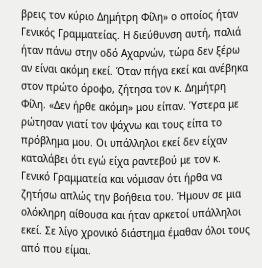βρεις τον κύριο Δημήτρη Φίλη» ο οποίος ήταν Γενικός Γραμματείας. Η διεύθυνση αυτή, παλιά ήταν πάνω στην οδό Αχαρνών, τώρα δεν ξέρω αν είναι ακόμη εκεί. Όταν πήγα εκεί και ανέβηκα στον πρώτο όροφο, ζήτησα τον κ. Δημήτρη Φίλη. «Δεν ήρθε ακόμη» μου είπαν. Ύστερα με ρώτησαν γιατί τον ψάχνω και τους είπα το πρόβλημα μου. Οι υπάλληλοι εκεί δεν είχαν καταλάβει ότι εγώ είχα ραντεβού με τον κ. Γενικό Γραμματεία και νόμισαν ότι ήρθα να ζητήσω απλώς την βοήθεια του. Ήμουν σε μια ολόκληρη αίθουσα και ήταν αρκετοί υπάλληλοι εκεί. Σε λίγο χρονικό διάστημα έμαθαν όλοι τους από που είμαι.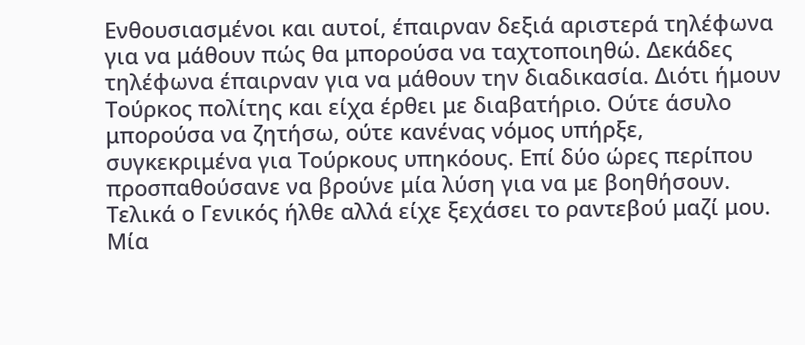Ενθουσιασμένοι και αυτοί, έπαιρναν δεξιά αριστερά τηλέφωνα για να μάθουν πώς θα μπορούσα να ταχτοποιηθώ. Δεκάδες τηλέφωνα έπαιρναν για να μάθουν την διαδικασία. Διότι ήμουν Τούρκος πολίτης και είχα έρθει με διαβατήριο. Ούτε άσυλο μπορούσα να ζητήσω, ούτε κανένας νόμος υπήρξε, συγκεκριμένα για Τούρκους υπηκόους. Επί δύο ώρες περίπου προσπαθούσανε να βρούνε μία λύση για να με βοηθήσουν. Τελικά ο Γενικός ήλθε αλλά είχε ξεχάσει το ραντεβού μαζί μου. Μία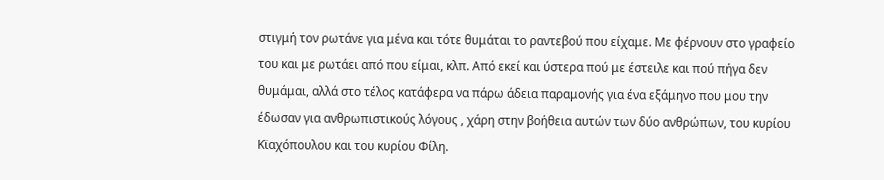στιγμή τον ρωτάνε για μένα και τότε θυμάται το ραντεβού που είχαμε. Με φέρνουν στο γραφείο του και με ρωτάει από που είμαι, κλπ. Από εκεί και ύστερα πού με έστειλε και πού πήγα δεν θυμάμαι, αλλά στο τέλος κατάφερα να πάρω άδεια παραμονής για ένα εξάμηνο που μου την έδωσαν για ανθρωπιστικούς λόγους , χάρη στην βοήθεια αυτών των δύο ανθρώπων, του κυρίου Κϊαχόπουλου και του κυρίου Φίλη.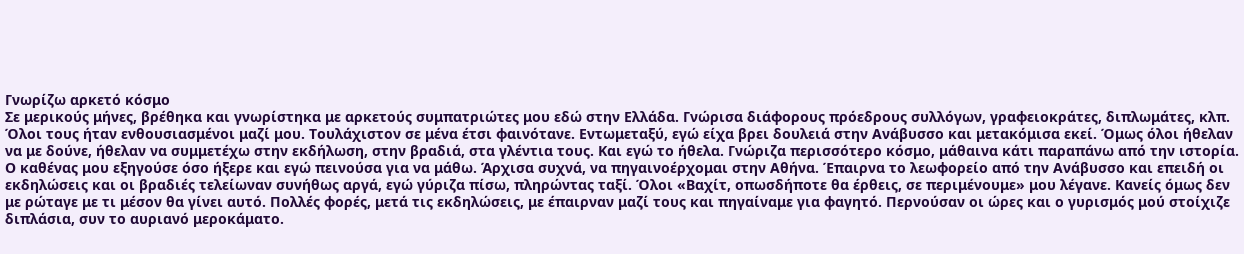Γνωρίζω αρκετό κόσμο
Σε μερικούς μήνες, βρέθηκα και γνωρίστηκα με αρκετούς συμπατριώτες μου εδώ στην Ελλάδα. Γνώρισα διάφορους πρόεδρους συλλόγων, γραφειοκράτες, διπλωμάτες, κλπ. Όλοι τους ήταν ενθουσιασμένοι μαζί μου. Τουλάχιστον σε μένα έτσι φαινότανε. Εντωμεταξύ, εγώ είχα βρει δουλειά στην Ανάβυσσο και μετακόμισα εκεί. Όμως όλοι ήθελαν να με δούνε, ήθελαν να συμμετέχω στην εκδήλωση, στην βραδιά, στα γλέντια τους. Και εγώ το ήθελα. Γνώριζα περισσότερο κόσμο, μάθαινα κάτι παραπάνω από την ιστορία. Ο καθένας μου εξηγούσε όσο ήξερε και εγώ πεινούσα για να μάθω. Άρχισα συχνά, να πηγαινοέρχομαι στην Αθήνα. Έπαιρνα το λεωφορείο από την Ανάβυσσο και επειδή οι εκδηλώσεις και οι βραδιές τελείωναν συνήθως αργά, εγώ γύριζα πίσω, πληρώντας ταξί. Όλοι «Βαχίτ, οπωσδήποτε θα έρθεις, σε περιμένουμε» μου λέγανε. Κανείς όμως δεν με ρώταγε με τι μέσον θα γίνει αυτό. Πολλές φορές, μετά τις εκδηλώσεις, με έπαιρναν μαζί τους και πηγαίναμε για φαγητό. Περνούσαν οι ώρες και ο γυρισμός μού στοίχιζε διπλάσια, συν το αυριανό μεροκάματο.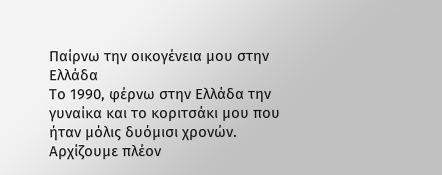Παίρνω την οικογένεια μου στην Ελλάδα
Το 1990, φέρνω στην Ελλάδα την γυναίκα και το κοριτσάκι μου που ήταν μόλις δυόμισι χρονών. Αρχίζουμε πλέον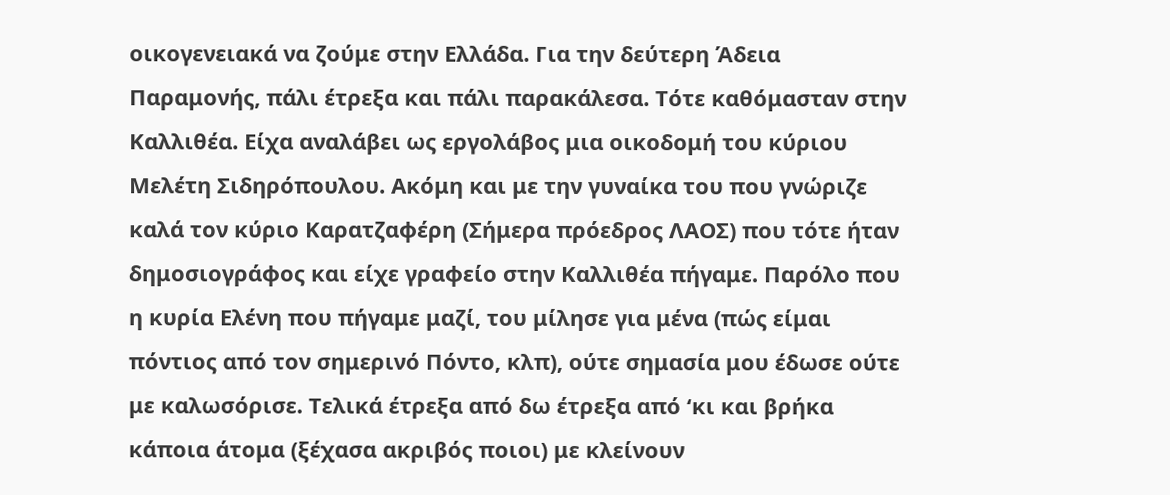οικογενειακά να ζούμε στην Ελλάδα. Για την δεύτερη Άδεια Παραμονής, πάλι έτρεξα και πάλι παρακάλεσα. Τότε καθόμασταν στην Καλλιθέα. Είχα αναλάβει ως εργολάβος μια οικοδομή του κύριου Μελέτη Σιδηρόπουλου. Ακόμη και με την γυναίκα του που γνώριζε καλά τον κύριο Καρατζαφέρη (Σήμερα πρόεδρος ΛΑΟΣ) που τότε ήταν δημοσιογράφος και είχε γραφείο στην Καλλιθέα πήγαμε. Παρόλο που η κυρία Ελένη που πήγαμε μαζί, του μίλησε για μένα (πώς είμαι πόντιος από τον σημερινό Πόντο, κλπ), ούτε σημασία μου έδωσε ούτε με καλωσόρισε. Τελικά έτρεξα από δω έτρεξα από ‘κι και βρήκα κάποια άτομα (ξέχασα ακριβός ποιοι) με κλείνουν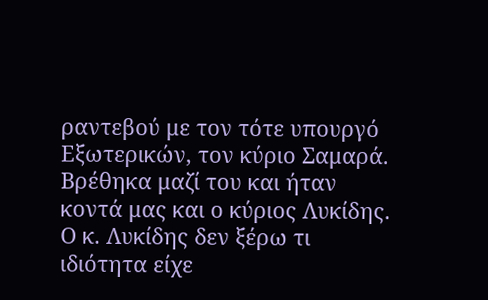ραντεβού με τον τότε υπουργό Εξωτερικών, τον κύριο Σαμαρά. Βρέθηκα μαζί του και ήταν κοντά μας και ο κύριος Λυκίδης. Ο κ. Λυκίδης δεν ξέρω τι ιδιότητα είχε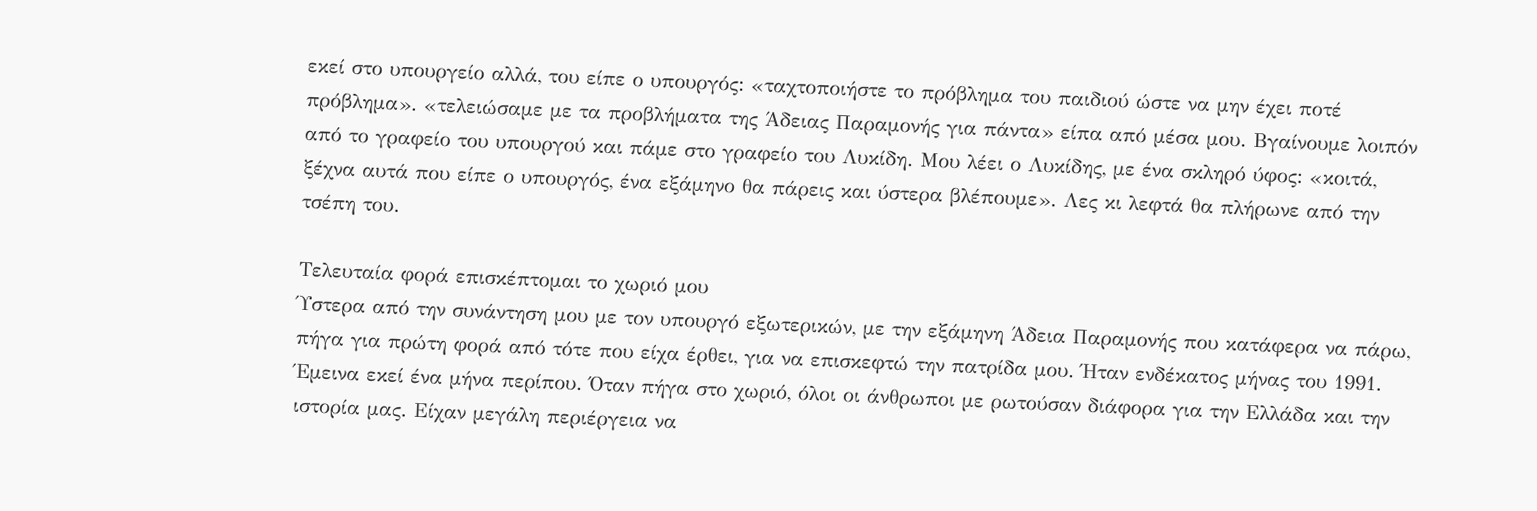εκεί στο υπουργείο αλλά, του είπε ο υπουργός: «ταχτοποιήστε το πρόβλημα του παιδιού ώστε να μην έχει ποτέ πρόβλημα». «τελειώσαμε με τα προβλήματα της Άδειας Παραμονής για πάντα» είπα από μέσα μου. Βγαίνουμε λοιπόν από το γραφείο του υπουργού και πάμε στο γραφείο του Λυκίδη. Μου λέει ο Λυκίδης, με ένα σκληρό ύφος: «κοιτά, ξέχνα αυτά που είπε ο υπουργός, ένα εξάμηνο θα πάρεις και ύστερα βλέπουμε». Λες κι λεφτά θα πλήρωνε από την τσέπη του.

Τελευταία φορά επισκέπτομαι το χωριό μου
Ύστερα από την συνάντηση μου με τον υπουργό εξωτερικών, με την εξάμηνη Άδεια Παραμονής που κατάφερα να πάρω, πήγα για πρώτη φορά από τότε που είχα έρθει, για να επισκεφτώ την πατρίδα μου. Ήταν ενδέκατος μήνας του 1991. Έμεινα εκεί ένα μήνα περίπου. Όταν πήγα στο χωριό, όλοι οι άνθρωποι με ρωτούσαν διάφορα για την Ελλάδα και την ιστορία μας. Είχαν μεγάλη περιέργεια να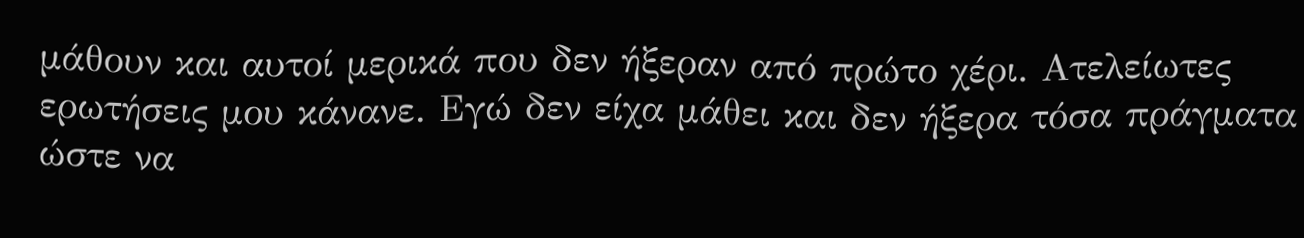μάθουν και αυτοί μερικά που δεν ήξεραν από πρώτο χέρι. Ατελείωτες ερωτήσεις μου κάνανε. Εγώ δεν είχα μάθει και δεν ήξερα τόσα πράγματα ώστε να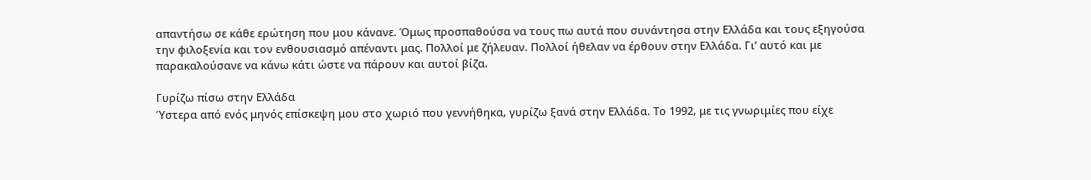απαντήσω σε κάθε ερώτηση που μου κάνανε. Όμως προσπαθούσα να τους πω αυτά που συνάντησα στην Ελλάδα και τους εξηγούσα την φιλοξενία και τον ενθουσιασμό απέναντι μας. Πολλοί με ζήλευαν. Πολλοί ήθελαν να έρθουν στην Ελλάδα. Γι’ αυτό και με παρακαλούσανε να κάνω κάτι ώστε να πάρουν και αυτοί βίζα.

Γυρίζω πίσω στην Ελλάδα
Ύστερα από ενός μηνός επίσκεψη μου στο χωριό που γεννήθηκα, γυρίζω ξανά στην Ελλάδα. Το 1992, με τις γνωριμίες που είχε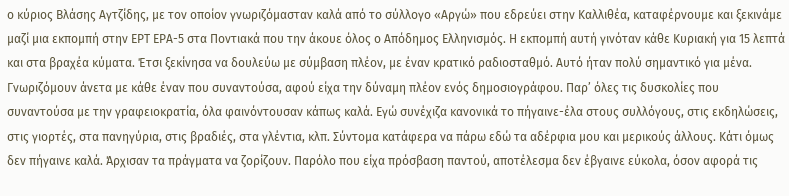ο κύριος Βλάσης Αγτζίδης, με τον οποίον γνωριζόμασταν καλά από το σύλλογο «Αργώ» που εδρεύει στην Καλλιθέα, καταφέρνουμε και ξεκινάμε μαζί μια εκπομπή στην ΕΡΤ ΕΡΑ-5 στα Ποντιακά που την άκουε όλος ο Απόδημος Ελληνισμός. Η εκπομπή αυτή γινόταν κάθε Κυριακή για 15 λεπτά και στα βραχέα κύματα. Έτσι ξεκίνησα να δουλεύω με σύμβαση πλέον, με έναν κρατικό ραδιοσταθμό. Αυτό ήταν πολύ σημαντικό για μένα. Γνωριζόμουν άνετα με κάθε έναν που συναντούσα, αφού είχα την δύναμη πλέον ενός δημοσιογράφου. Παρ’ όλες τις δυσκολίες που συναντούσα με την γραφειοκρατία, όλα φαινόντουσαν κάπως καλά. Εγώ συνέχιζα κανονικά το πήγαινε-έλα στους συλλόγους, στις εκδηλώσεις, στις γιορτές, στα πανηγύρια, στις βραδιές, στα γλέντια, κλπ. Σύντομα κατάφερα να πάρω εδώ τα αδέρφια μου και μερικούς άλλους. Κάτι όμως δεν πήγαινε καλά. Άρχισαν τα πράγματα να ζορίζουν. Παρόλο που είχα πρόσβαση παντού, αποτέλεσμα δεν έβγαινε εύκολα, όσον αφορά τις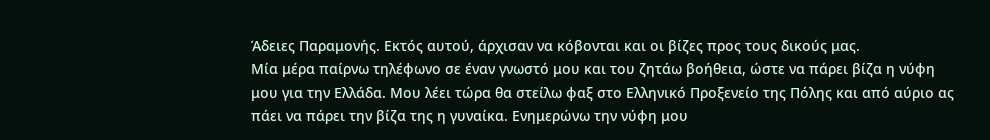Άδειες Παραμονής. Εκτός αυτού, άρχισαν να κόβονται και οι βίζες προς τους δικούς μας.
Μία μέρα παίρνω τηλέφωνο σε έναν γνωστό μου και του ζητάω βοήθεια, ώστε να πάρει βίζα η νύφη μου για την Ελλάδα. Μου λέει τώρα θα στείλω φαξ στο Ελληνικό Προξενείο της Πόλης και από αύριο ας πάει να πάρει την βίζα της η γυναίκα. Ενημερώνω την νύφη μου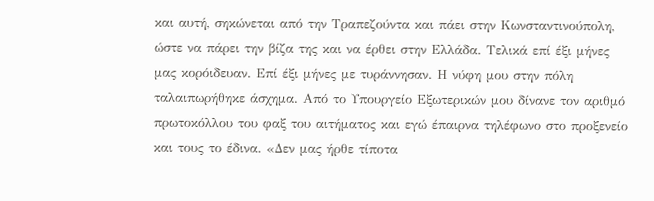και αυτή, σηκώνεται από την Τραπεζούντα και πάει στην Κωνσταντινούπολη, ώστε να πάρει την βίζα της και να έρθει στην Ελλάδα. Τελικά επί έξι μήνες μας κορόιδευαν. Επί έξι μήνες με τυράννησαν. Η νύφη μου στην πόλη ταλαιπωρήθηκε άσχημα. Από το Υπουργείο Εξωτερικών μου δίνανε τον αριθμό πρωτοκόλλου του φαξ του αιτήματος και εγώ έπαιρνα τηλέφωνο στο προξενείο και τους το έδινα. «Δεν μας ήρθε τίποτα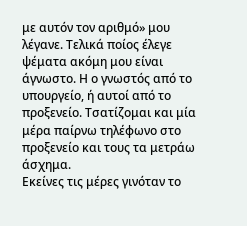με αυτόν τον αριθμό» μου λέγανε. Τελικά ποίος έλεγε ψέματα ακόμη μου είναι άγνωστο. Η ο γνωστός από το υπουργείο, ή αυτοί από το προξενείο. Τσατίζομαι και μία μέρα παίρνω τηλέφωνο στο προξενείο και τους τα μετράω άσχημα.
Εκείνες τις μέρες γινόταν το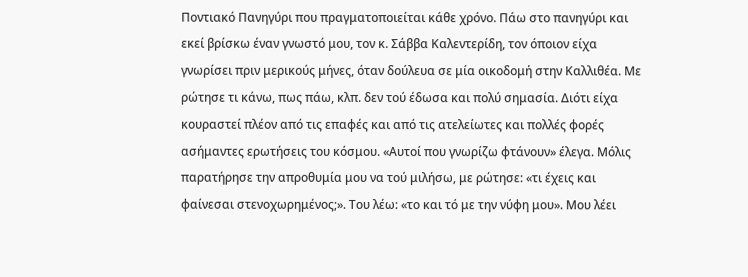Ποντιακό Πανηγύρι που πραγματοποιείται κάθε χρόνο. Πάω στο πανηγύρι και εκεί βρίσκω έναν γνωστό μου, τον κ. Σάββα Καλεντερίδη, τον όποιον είχα γνωρίσει πριν μερικούς μήνες, όταν δούλευα σε μία οικοδομή στην Καλλιθέα. Με ρώτησε τι κάνω, πως πάω, κλπ. δεν τού έδωσα και πολύ σημασία. Διότι είχα κουραστεί πλέον από τις επαφές και από τις ατελείωτες και πολλές φορές ασήμαντες ερωτήσεις του κόσμου. «Αυτοί που γνωρίζω φτάνουν» έλεγα. Μόλις παρατήρησε την απροθυμία μου να τού μιλήσω, με ρώτησε: «τι έχεις και φαίνεσαι στενοχωρημένος;». Του λέω: «το και τό με την νύφη μου». Μου λέει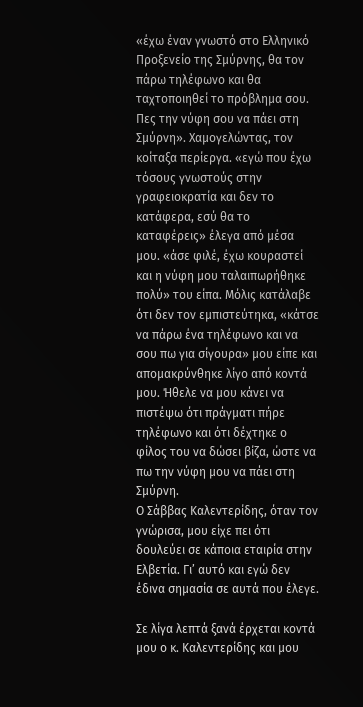«έχω έναν γνωστό στο Ελληνικό Προξενείο της Σμύρνης, θα τον πάρω τηλέφωνο και θα ταχτοποιηθεί το πρόβλημα σου. Πες την νύφη σου να πάει στη Σμύρνη». Χαμογελώντας, τον κοίταξα περίεργα. «εγώ που έχω τόσους γνωστούς στην γραφειοκρατία και δεν το κατάφερα, εσύ θα το καταφέρεις» έλεγα από μέσα μου. «άσε φιλέ, έχω κουραστεί και η νύφη μου ταλαιπωρήθηκε πολύ» του είπα. Μόλις κατάλαβε ότι δεν τον εμπιστεύτηκα, «κάτσε να πάρω ένα τηλέφωνο και να σου πω για σίγουρα» μου είπε και απομακρύνθηκε λίγο από κοντά μου. Ήθελε να μου κάνει να πιστέψω ότι πράγματι πήρε τηλέφωνο και ότι δέχτηκε ο φίλος του να δώσει βίζα, ώστε να πω την νύφη μου να πάει στη Σμύρνη.
Ο Σάββας Καλεντερίδης, όταν τον γνώρισα, μου είχε πει ότι δουλεύει σε κάποια εταιρία στην Ελβετία. Γι’ αυτό και εγώ δεν έδινα σημασία σε αυτά που έλεγε.

Σε λίγα λεπτά ξανά έρχεται κοντά μου ο κ. Καλεντερίδης και μου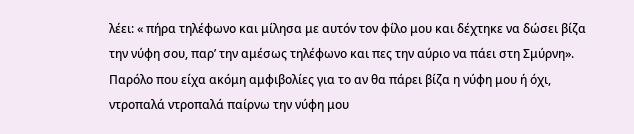λέει: « πήρα τηλέφωνο και μίλησα με αυτόν τον φίλο μου και δέχτηκε να δώσει βίζα την νύφη σου, παρ’ την αμέσως τηλέφωνο και πες την αύριο να πάει στη Σμύρνη». Παρόλο που είχα ακόμη αμφιβολίες για το αν θα πάρει βίζα η νύφη μου ή όχι, ντροπαλά ντροπαλά παίρνω την νύφη μου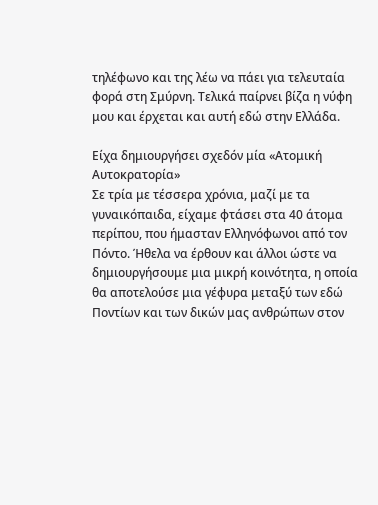τηλέφωνο και της λέω να πάει για τελευταία φορά στη Σμύρνη. Τελικά παίρνει βίζα η νύφη μου και έρχεται και αυτή εδώ στην Ελλάδα.

Είχα δημιουργήσει σχεδόν μία «Ατομική Αυτοκρατορία»
Σε τρία με τέσσερα χρόνια, μαζί με τα γυναικόπαιδα, είχαμε φτάσει στα 40 άτομα περίπου, που ήμασταν Ελληνόφωνοι από τον Πόντο. Ήθελα να έρθουν και άλλοι ώστε να δημιουργήσουμε μια μικρή κοινότητα, η οποία θα αποτελούσε μια γέφυρα μεταξύ των εδώ Ποντίων και των δικών μας ανθρώπων στον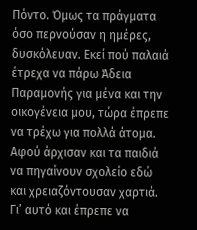Πόντο. Όμως τα πράγματα όσο περνούσαν η ημέρες, δυσκόλευαν. Εκεί πού παλαιά έτρεχα να πάρω Άδεια Παραμονής για μένα και την οικογένεια μου, τώρα έπρεπε να τρέχω για πολλά άτομα. Αφού άρχισαν και τα παιδιά να πηγαίνουν σχολείο εδώ και χρειαζόντουσαν χαρτιά. Γι’ αυτό και έπρεπε να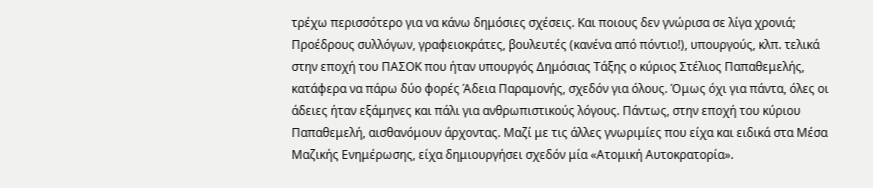τρέχω περισσότερο για να κάνω δημόσιες σχέσεις. Και ποιους δεν γνώρισα σε λίγα χρονιά; Προέδρους συλλόγων, γραφειοκράτες, βουλευτές (κανένα από πόντιο!), υπουργούς, κλπ. τελικά στην εποχή του ΠΑΣΟΚ που ήταν υπουργός Δημόσιας Τάξης ο κύριος Στέλιος Παπαθεμελής, κατάφερα να πάρω δύο φορές Άδεια Παραμονής, σχεδόν για όλους. Όμως όχι για πάντα, όλες οι άδειες ήταν εξάμηνες και πάλι για ανθρωπιστικούς λόγους. Πάντως, στην εποχή του κύριου Παπαθεμελή, αισθανόμουν άρχοντας. Μαζί με τις άλλες γνωριμίες που είχα και ειδικά στα Μέσα Μαζικής Ενημέρωσης, είχα δημιουργήσει σχεδόν μία «Ατομική Αυτοκρατορία».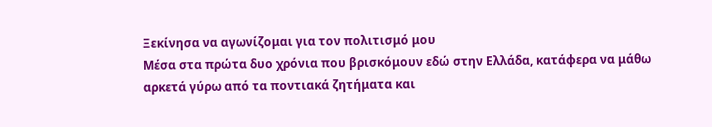Ξεκίνησα να αγωνίζομαι για τον πολιτισμό μου
Μέσα στα πρώτα δυο χρόνια που βρισκόμουν εδώ στην Ελλάδα, κατάφερα να μάθω αρκετά γύρω από τα ποντιακά ζητήματα και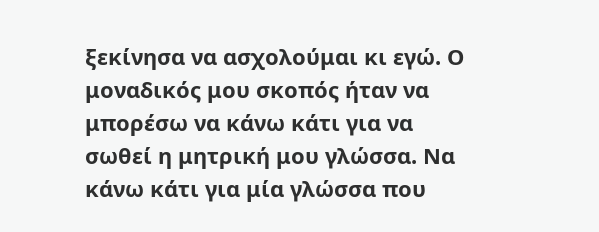ξεκίνησα να ασχολούμαι κι εγώ. Ο μοναδικός μου σκοπός ήταν να μπορέσω να κάνω κάτι για να σωθεί η μητρική μου γλώσσα. Να κάνω κάτι για μία γλώσσα που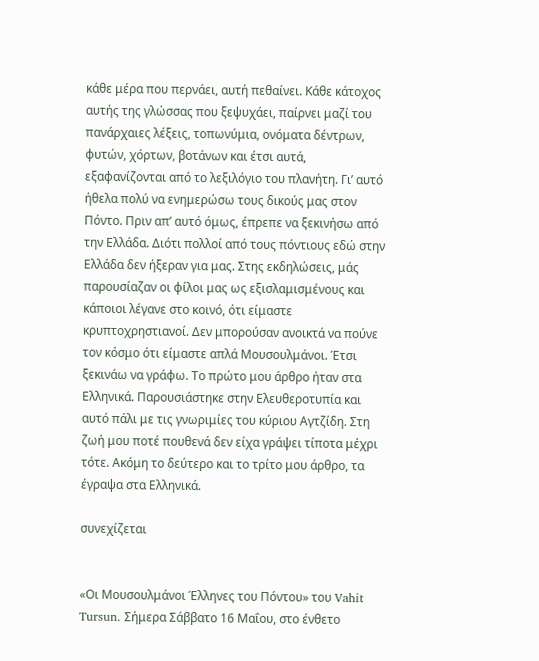κάθε μέρα που περνάει, αυτή πεθαίνει. Κάθε κάτοχος αυτής της γλώσσας που ξεψυχάει, παίρνει μαζί του πανάρχαιες λέξεις, τοπωνύμια, ονόματα δέντρων, φυτών, χόρτων, βοτάνων και έτσι αυτά, εξαφανίζονται από το λεξιλόγιο του πλανήτη. Γι’ αυτό ήθελα πολύ να ενημερώσω τους δικούς μας στον Πόντο. Πριν απ’ αυτό όμως, έπρεπε να ξεκινήσω από την Ελλάδα. Διότι πολλοί από τους πόντιους εδώ στην Ελλάδα δεν ήξεραν για μας. Στης εκδηλώσεις, μάς παρουσίαζαν οι φίλοι μας ως εξισλαμισμένους και κάποιοι λέγανε στο κοινό, ότι είμαστε κρυπτοχρηστιανοί. Δεν μπορούσαν ανοικτά να πούνε τον κόσμο ότι είμαστε απλά Μουσουλμάνοι. Έτσι ξεκινάω να γράφω. Το πρώτο μου άρθρο ήταν στα Ελληνικά. Παρουσιάστηκε στην Ελευθεροτυπία και αυτό πάλι με τις γνωριμίες του κύριου Αγτζίδη. Στη ζωή μου ποτέ πουθενά δεν είχα γράψει τίποτα μέχρι τότε. Ακόμη το δεύτερο και το τρίτο μου άρθρο, τα έγραψα στα Ελληνικά.

συνεχίζεται


«Οι Μουσουλμάνοι Έλληνες του Πόντου» του Vahit Tursun. Σήμερα Σάββατο 16 Μαΐου, στο ένθετο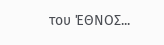του ΈΘΝΟΣ...